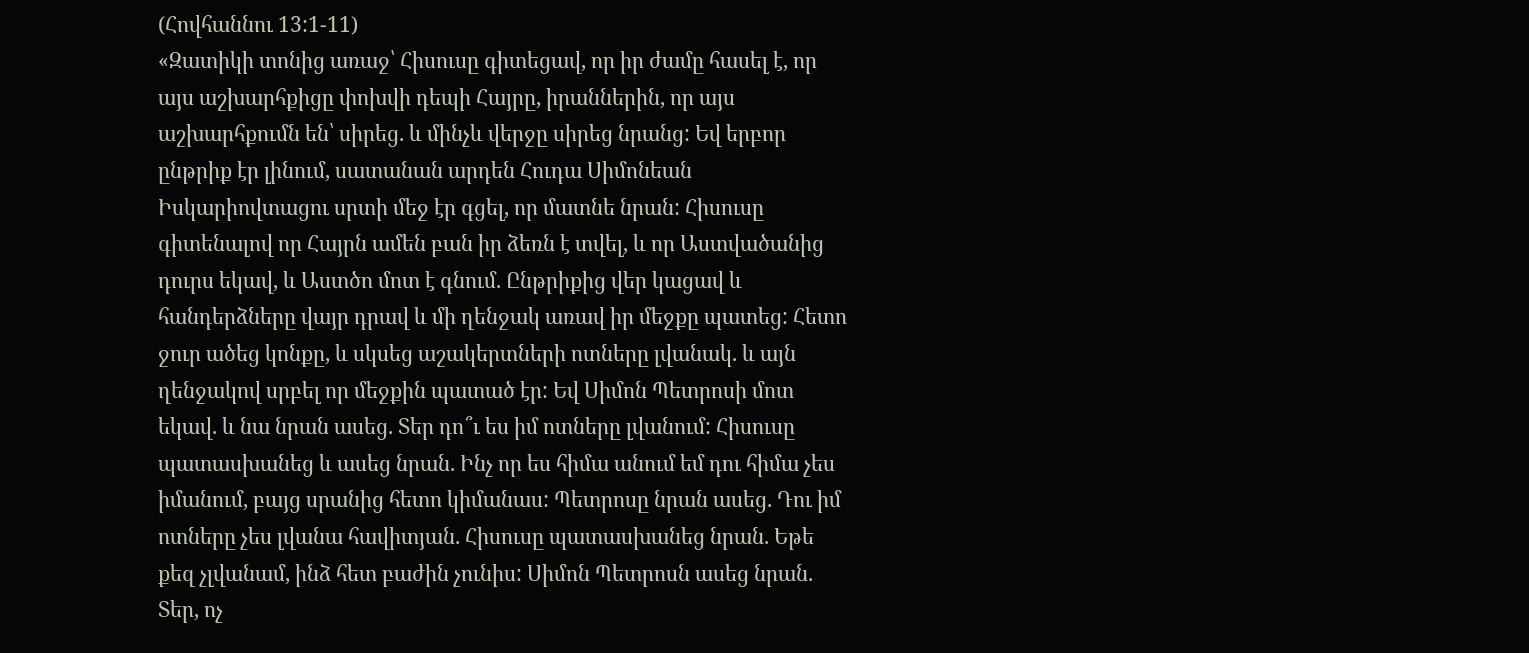(Հովհաննու 13:1-11)
«Զատիկի տոնից առաջ՝ Հիսուսը գիտեցավ, որ իր ժամը հասել է, որ այս աշխարհքիցը փոխվի դեպի Հայրը, իրաններին, որ այս աշխարհքումն են՝ սիրեց. և մինչև վերջը սիրեց նրանց: Եվ երբոր ընթրիք էր լինում, սատանան արդեն Հուդա Սիմոնեան Իսկարիովտացու սրտի մեջ էր գցել, որ մատնե նրան: Հիսուսը գիտենալով որ Հայրն ամեն բան իր ձեռն է տվել, և որ Աստվածանից դուրս եկավ, և Աստծո մոտ է գնում. Ընթրիքից վեր կացավ և հանդերձները վայր դրավ և մի ղենջակ առավ իր մեջքը պատեց: Հետո ջուր ածեց կոնքը, և սկսեց աշակերտների ոտները լվանակ. և այն ղենջակով սրբել որ մեջքին պատած էր: Եվ Սիմոն Պետրոսի մոտ եկավ. և նա նրան ասեց. Տեր դո՞ւ ես իմ ոտները լվանում: Հիսուսը պատասխանեց և ասեց նրան. Ինչ որ ես հիմա անում եմ դու հիմա չես իմանում, բայց սրանից հետո կիմանաս: Պետրոսը նրան ասեց. Դու իմ ոտները չես լվանա հավիտյան. Հիսուսը պատասխանեց նրան. Եթե քեզ չլվանամ, ինձ հետ բաժին չունիս: Սիմոն Պետրոսն ասեց նրան. Տեր, ոչ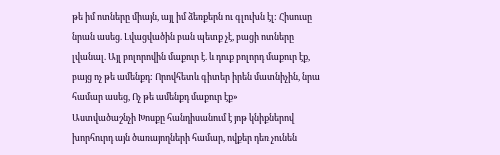թե իմ ոտները միայն, այլ իմ ձեռքերն ու գլուխն էլ: Հիսուսը նրան ասեց. Լվացվածին բան պետք չէ, բացի ոտները լվանալ. Այլ բոլորովին մաքուր է. և դուք բոլորդ մաքուր էք, բայց ոչ թե ամենքդ: Որովհետև գիտեր իրեն մատնիչին, նրա համար ասեց, Ոչ թե ամենքդ մաքուր էք»
Աստվածաշնչի Խոսքը հանդիսանում է յոթ կնիքներով խորհուրդ այն ծառայողների համար, ովքեր դեռ չունեն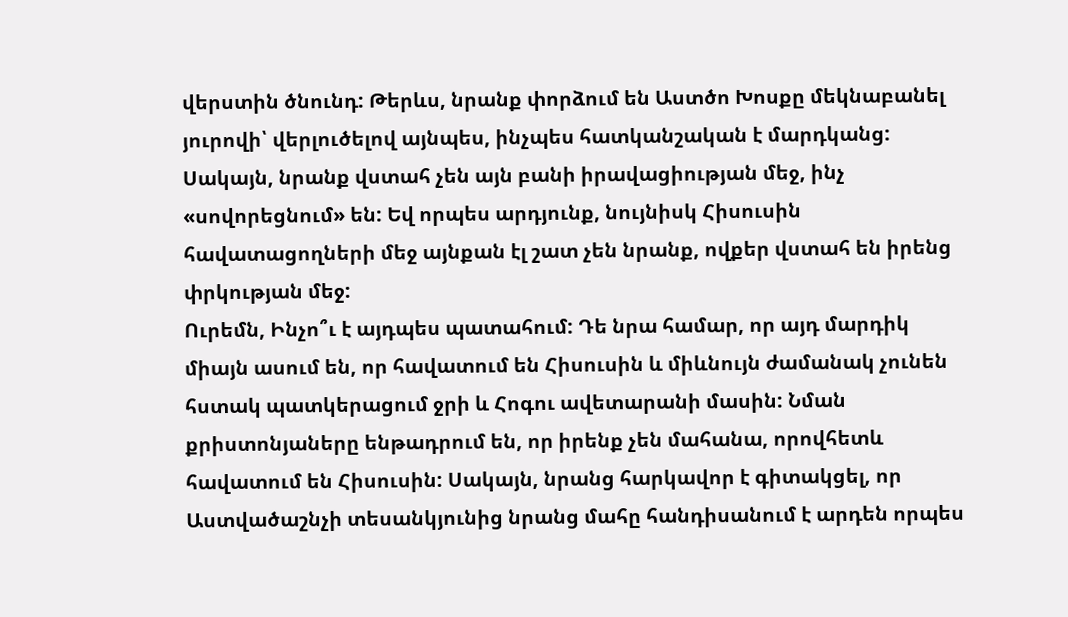վերստին ծնունդ: Թերևս, նրանք փորձում են Աստծո Խոսքը մեկնաբանել յուրովի՝ վերլուծելով այնպես, ինչպես հատկանշական է մարդկանց: Սակայն, նրանք վստահ չեն այն բանի իրավացիության մեջ, ինչ «սովորեցնում» են: Եվ որպես արդյունք, նույնիսկ Հիսուսին հավատացողների մեջ այնքան էլ շատ չեն նրանք, ովքեր վստահ են իրենց փրկության մեջ:
Ուրեմն, Ինչո՞ւ է այդպես պատահում: Դե նրա համար, որ այդ մարդիկ միայն ասում են, որ հավատում են Հիսուսին և միևնույն ժամանակ չունեն հստակ պատկերացում ջրի և Հոգու ավետարանի մասին: Նման քրիստոնյաները ենթադրում են, որ իրենք չեն մահանա, որովհետև հավատում են Հիսուսին: Սակայն, նրանց հարկավոր է գիտակցել, որ Աստվածաշնչի տեսանկյունից նրանց մահը հանդիսանում է արդեն որպես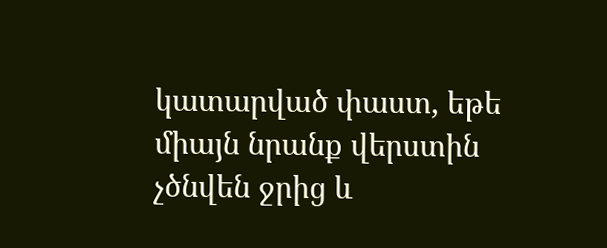կատարված փաստ, եթե միայն նրանք վերստին չծնվեն ջրից և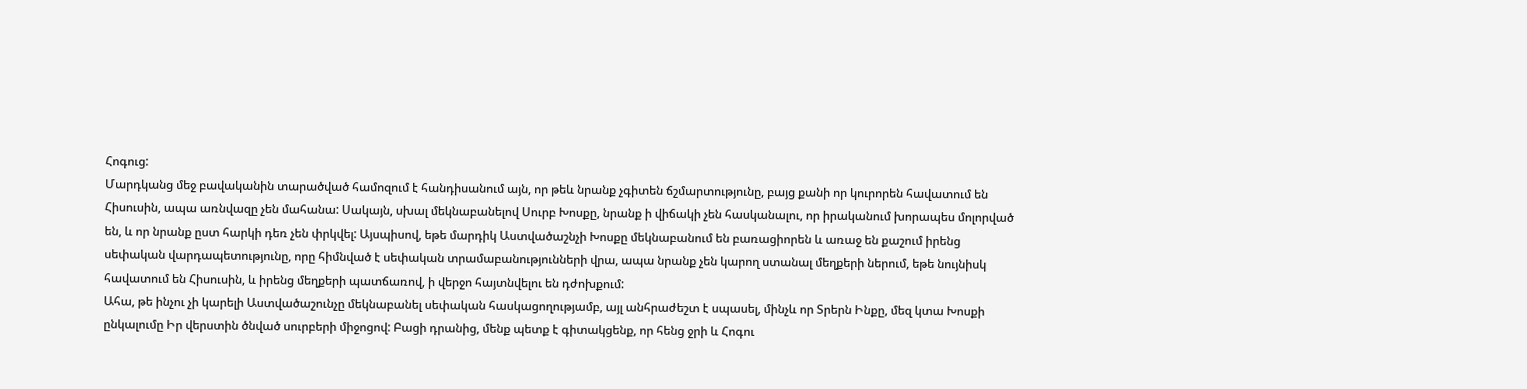Հոգուց:
Մարդկանց մեջ բավականին տարածված համոզում է հանդիսանում այն, որ թեև նրանք չգիտեն ճշմարտությունը, բայց քանի որ կուրորեն հավատում են Հիսուսին, ապա առնվազը չեն մահանա: Սակայն, սխալ մեկնաբանելով Սուրբ Խոսքը, նրանք ի վիճակի չեն հասկանալու, որ իրականում խորապես մոլորված են, և որ նրանք ըստ հարկի դեռ չեն փրկվել: Այսպիսով, եթե մարդիկ Աստվածաշնչի Խոսքը մեկնաբանում են բառացիորեն և առաջ են քաշում իրենց սեփական վարդապետությունը, որը հիմնված է սեփական տրամաբանությունների վրա, ապա նրանք չեն կարող ստանալ մեղքերի ներում, եթե նույնիսկ հավատում են Հիսուսին, և իրենց մեղքերի պատճառով, ի վերջո հայտնվելու են դժոխքում:
Ահա, թե ինչու չի կարելի Աստվածաշունչը մեկնաբանել սեփական հասկացողությամբ, այլ անհրաժեշտ է սպասել, մինչև որ Տրերն Ինքը, մեզ կտա Խոսքի ընկալումը Իր վերստին ծնված սուրբերի միջոցով: Բացի դրանից, մենք պետք է գիտակցենք, որ հենց ջրի և Հոգու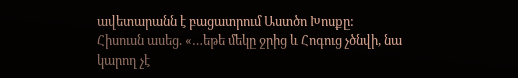ավետարանն է բացատրում Աստծո Խոսքը:
Հիսուսն ասեց. «…եթե մեկը ջրից և Հոգուց չծնվի, նա կարող չէ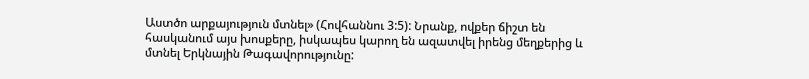Աստծո արքայություն մտնել» (Հովհաննու 3:5): Նրանք, ովքեր ճիշտ են հասկանում այս խոսքերը, իսկապես կարող են ազատվել իրենց մեղքերից և մտնել Երկնային Թագավորությունը: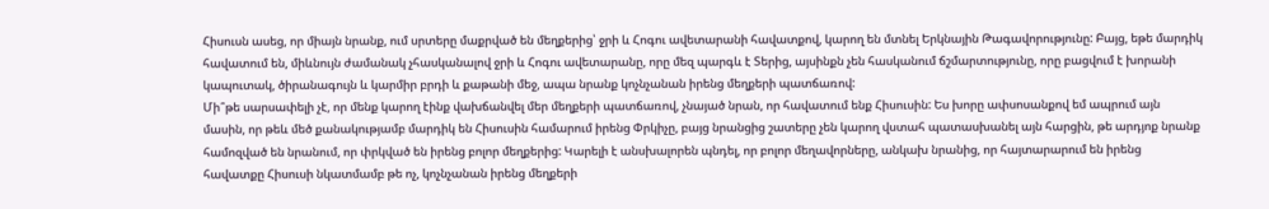Հիսուսն ասեց, որ միայն նրանք, ում սրտերը մաքրված են մեղքերից՝ ջրի և Հոգու ավետարանի հավատքով, կարող են մտնել Երկնային Թագավորությունը: Բայց, եթե մարդիկ հավատում են, միևնույն ժամանակ չհասկանալով ջրի և Հոգու ավետարանը, որը մեզ պարգև է Տերից, այսինքն չեն հասկանում ճշմարտությունը, որը բացվում է խորանի կապուտակ, ծիրանագույն և կարմիր բրդի և քաթանի մեջ, ապա նրանք կոչնչանան իրենց մեղքերի պատճառով:
Մի՞թե սարսափելի չէ, որ մենք կարող էինք վախճանվել մեր մեղքերի պատճառով, չնայած նրան, որ հավատում ենք Հիսուսին: Ես խորը ափսոսանքով եմ ապրում այն մասին, որ թեև մեծ քանակությամբ մարդիկ են Հիսուսին համարում իրենց Փրկիչը, բայց նրանցից շատերը չեն կարող վստահ պատասխանել այն հարցին, թե արդյոք նրանք համոզված են նրանում, որ փրկված են իրենց բոլոր մեղքերից: Կարելի է անսխալորեն պնդել, որ բոլոր մեղավորները, անկախ նրանից, որ հայտարարում են իրենց հավատքը Հիսուսի նկատմամբ թե ոչ, կոչնչանան իրենց մեղքերի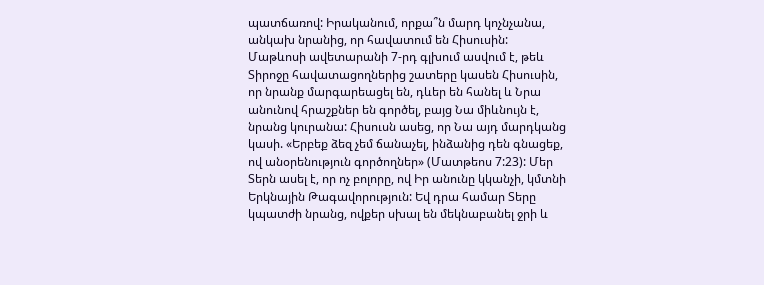պատճառով: Իրականում, որքա՞ն մարդ կոչնչանա, անկախ նրանից, որ հավատում են Հիսուսին:
Մաթևոսի ավետարանի 7-րդ գլխում ասվում է, թեև Տիրոջը հավատացողներից շատերը կասեն Հիսուսին, որ նրանք մարգարեացել են, դևեր են հանել և Նրա անունով հրաշքներ են գործել, բայց Նա միևնույն է, նրանց կուրանա: Հիսուսն ասեց, որ Նա այդ մարդկանց կասի. «Երբեք ձեզ չեմ ճանաչել, ինձանից դեն գնացեք, ով անօրենություն գործողներ» (Մատթեոս 7:23): Մեր Տերն ասել է, որ ոչ բոլորը, ով Իր անունը կկանչի, կմտնի Երկնային Թագավորություն: Եվ դրա համար Տերը կպատժի նրանց, ովքեր սխալ են մեկնաբանել ջրի և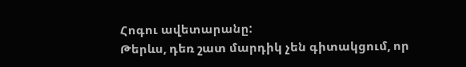Հոգու ավետարանը:
Թերևս, դեռ շատ մարդիկ չեն գիտակցում, որ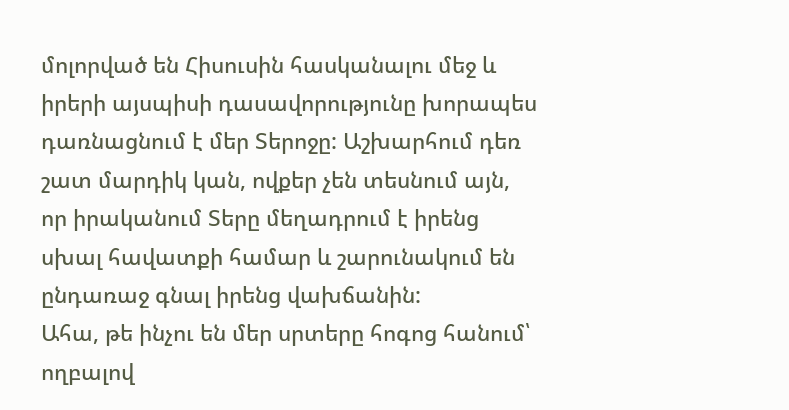մոլորված են Հիսուսին հասկանալու մեջ և իրերի այսպիսի դասավորությունը խորապես դառնացնում է մեր Տերոջը: Աշխարհում դեռ շատ մարդիկ կան, ովքեր չեն տեսնում այն, որ իրականում Տերը մեղադրում է իրենց սխալ հավատքի համար և շարունակում են ընդառաջ գնալ իրենց վախճանին:
Ահա, թե ինչու են մեր սրտերը հոգոց հանում՝ ողբալով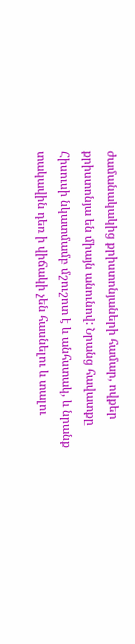ժամանակակից քրիստոնյաների համար, ովքեր քրիստոնյա են միայն անունով: Նրանց հավատքը Հիսուսի նկատմամբ մշուշոտ է և անհստակ, և նրանք տակավին դեռ ի վիճակի չեն հասնելու և տալու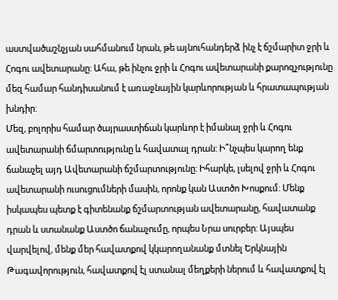աստվածաշնչյան սահմանում նրան, թե այնուհանդերձ ինչ է ճշմարիտ ջրի և Հոգու ավետարանը: Ահա, թե ինչու ջրի և Հոգու ավետարանի քարոզչությունը մեզ համար հանդիսանում է առաջնային կարևորության և հրատապության խնդիր:
Մեզ, բոլորիս համար ծայրաստիճան կարևոր է իմանալ ջրի և Հոգու ավետարանի ճմարտությունը և հավատալ դրան: Ի՞նչպես կարող ենք ճանաչել այդ Ավետարանի ճշմարտությունը: Իհարկե, լսելով ջրի և Հոգու ավետարանի ուսուցումների մասին, որոնք կան Աստծո Խոսքում: Մենք իսկապես պետք է գիտենանք ճշմարտության ավետարանը, հավատանք դրան և ստանանք Աստծո ճանաչումը, որպես Նրա սուրբեր: Այսպես վարվելով, մենք մեր հավատքով կկարողանանք մտնել Երկնային Թագավորություն, հավատքով էլ ստանալ մեղքերի ներում և հավատքով էլ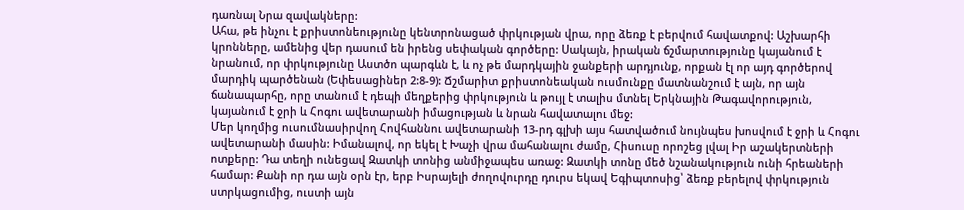դառնալ Նրա զավակները:
Ահա, թե ինչու է քրիստոնեությունը կենտրոնացած փրկության վրա, որը ձեռք է բերվում հավատքով: Աշխարհի կրոնները, ամենից վեր դասում են իրենց սեփական գործերը: Սակայն, իրական ճշմարտությունը կայանում է նրանում, որ փրկությունը Աստծո պարգևն է, և ոչ թե մարդկային ջանքերի արդյունք, որքան էլ որ այդ գործերով մարդիկ պարծենան (Եփեսացիներ 2:8-9): Ճշմարիտ քրիստոնեական ուսմունքը մատնանշում է այն, որ այն ճանապարհը, որը տանում է դեպի մեղքերից փրկություն և թույլ է տալիս մտնել Երկնային Թագավորություն, կայանում է ջրի և Հոգու ավետարանի իմացության և նրան հավատալու մեջ:
Մեր կողմից ուսումնասիրվող Հովհաննու ավետարանի 13-րդ գլխի այս հատվածում նույնպես խոսվում է ջրի և Հոգու ավետարանի մասին: Իմանալով, որ եկել է Խաչի վրա մահանալու ժամը, Հիսուսը որոշեց լվալ Իր աշակերտների ոտքերը: Դա տեղի ունեցավ Զատկի տոնից անմիջապես առաջ: Զատկի տոնը մեծ նշանակություն ունի հրեաների համար: Քանի որ դա այն օրն էր, երբ Իսրայելի ժողովուրդը դուրս եկավ Եգիպտոսից՝ ձեռք բերելով փրկություն ստրկացումից, ուստի այն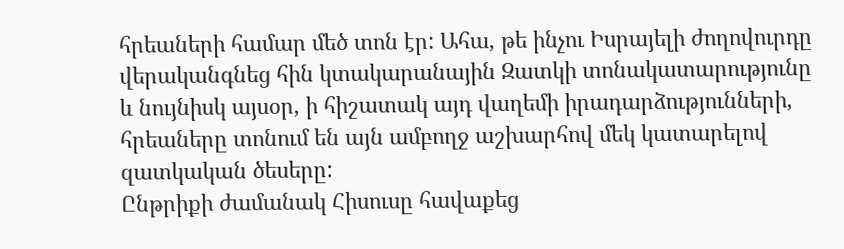հրեաների համար մեծ տոն էր: Ահա, թե ինչու Իսրայելի ժողովուրդը վերականգնեց հին կտակարանային Զատկի տոնակատարությունը և նույնիսկ այսօր, ի հիշատակ այդ վաղեմի իրադարձությունների, հրեաները տոնում են այն ամբողջ աշխարհով մեկ կատարելով զատկական ծեսերը:
Ընթրիքի ժամանակ Հիսուսը հավաքեց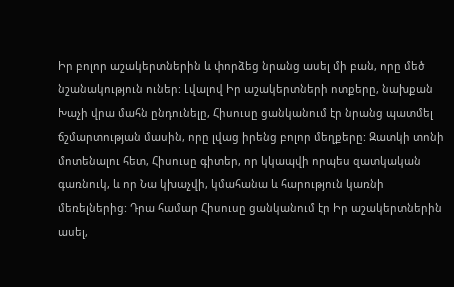Իր բոլոր աշակերտներին և փորձեց նրանց ասել մի բան, որը մեծ նշանակություն ուներ: Լվալով Իր աշակերտների ոտքերը, նախքան Խաչի վրա մահն ընդունելը, Հիսուսը ցանկանում էր նրանց պատմել ճշմարտության մասին, որը լվաց իրենց բոլոր մեղքերը: Զատկի տոնի մոտենալու հետ, Հիսուսը գիտեր, որ կկապվի որպես զատկական գառնուկ, և որ Նա կխաչվի, կմահանա և հարություն կառնի մեռելներից: Դրա համար Հիսուսը ցանկանում էր Իր աշակերտներին ասել,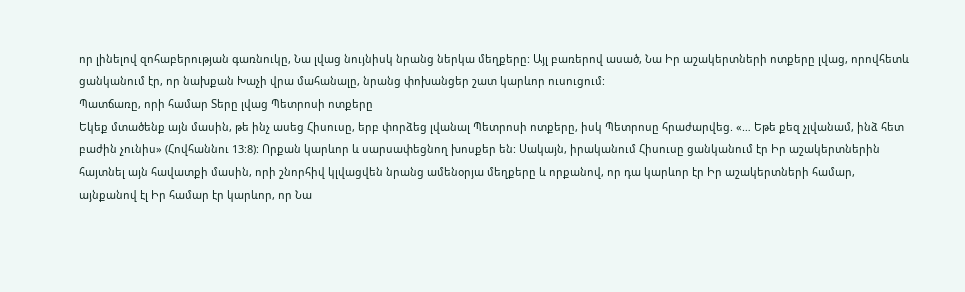որ լինելով զոհաբերության գառնուկը, Նա լվաց նույնիսկ նրանց ներկա մեղքերը: Այլ բառերով ասած, Նա Իր աշակերտների ոտքերը լվաց, որովհետև ցանկանում էր, որ նախքան Խաչի վրա մահանալը, նրանց փոխանցեր շատ կարևոր ուսուցում:
Պատճառը, որի համար Տերը լվաց Պետրոսի ոտքերը
Եկեք մտածենք այն մասին, թե ինչ ասեց Հիսուսը, երբ փորձեց լվանալ Պետրոսի ոտքերը, իսկ Պետրոսը հրաժարվեց. «… Եթե քեզ չլվանամ, ինձ հետ բաժին չունիս» (Հովհաննու 13:8): Որքան կարևոր և սարսափեցնող խոսքեր են: Սակայն, իրականում Հիսուսը ցանկանում էր Իր աշակերտներին հայտնել այն հավատքի մասին, որի շնորհիվ կլվացվեն նրանց ամենօրյա մեղքերը և որքանով, որ դա կարևոր էր Իր աշակերտների համար, այնքանով էլ Իր համար էր կարևոր, որ Նա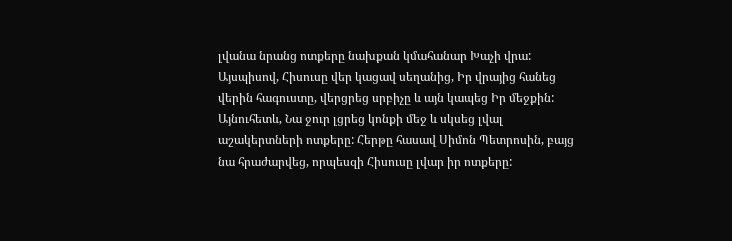լվանա նրանց ոտքերը նախքան կմահանար Խաչի վրա:
Այսպիսով, Հիսուսը վեր կացավ սեղանից, Իր վրայից հանեց վերին հագուստը, վերցրեց սրբիչը և այն կապեց Իր մեջքին: Այնուհետև, Նա ջուր լցրեց կոնքի մեջ և սկսեց լվալ աշակերտների ոտքերը: Հերթը հասավ Սիմոն Պետրոսին, բայց նա հրաժարվեց, որպեսզի Հիսուսը լվար իր ոտքերը: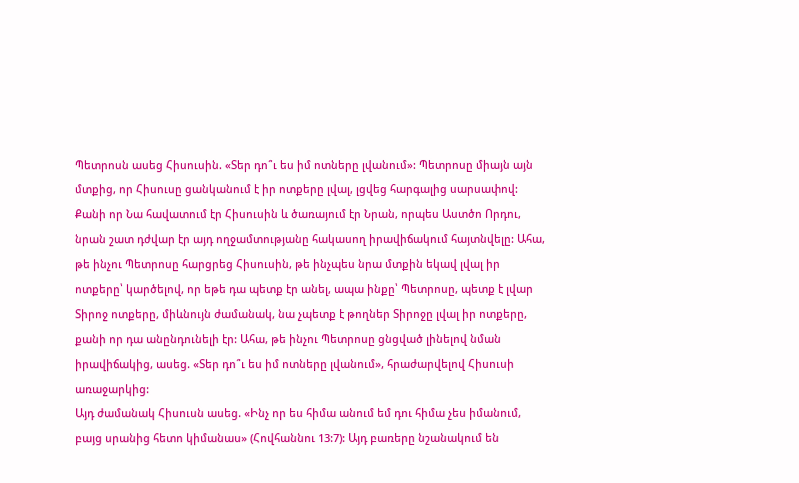Պետրոսն ասեց Հիսուսին. «Տեր դո՞ւ ես իմ ոտները լվանում»: Պետրոսը միայն այն մտքից, որ Հիսուսը ցանկանում է իր ոտքերը լվալ, լցվեց հարգալից սարսափով: Քանի որ Նա հավատում էր Հիսուսին և ծառայում էր Նրան, որպես Աստծո Որդու, նրան շատ դժվար էր այդ ողջամտությանը հակասող իրավիճակում հայտնվելը: Ահա, թե ինչու Պետրոսը հարցրեց Հիսուսին, թե ինչպես նրա մտքին եկավ լվալ իր ոտքերը՝ կարծելով, որ եթե դա պետք էր անել, ապա ինքը՝ Պետրոսը, պետք է լվար Տիրոջ ոտքերը, միևնույն ժամանակ, նա չպետք է թողներ Տիրոջը լվալ իր ոտքերը, քանի որ դա անընդունելի էր: Ահա, թե ինչու Պետրոսը ցնցված լինելով նման իրավիճակից, ասեց. «Տեր դո՞ւ ես իմ ոտները լվանում», հրաժարվելով Հիսուսի առաջարկից:
Այդ ժամանակ Հիսուսն ասեց. «Ինչ որ ես հիմա անում եմ դու հիմա չես իմանում, բայց սրանից հետո կիմանաս» (Հովհաննու 13:7): Այդ բառերը նշանակում են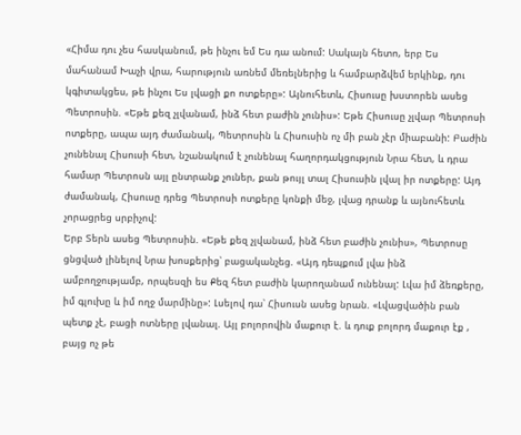«Հիմա դու չես հասկանում, թե ինչու եմ Ես դա անում: Սակայն հետո, երբ Ես մահանամ Խաչի վրա, հարություն առնեմ մեռելներից և համբարձվեմ երկինք, դու կգիտակցես, թե ինչու Ես լվացի քո ոտքերը»: Այնուհետև, Հիսուսը խստորեն ասեց Պետրոսին. «Եթե քեզ չլվանամ, ինձ հետ բաժին չունիս»: Եթե Հիսուսը չլվար Պետրոսի ոտքերը, ապա այդ ժամանակ, Պետրոսին և Հիսուսին ոչ մի բան չէր միաբանի: Բաժին չունենալ Հիսուսի հետ, նշանակում է չունենալ հաղորդակցություն Նրա հետ, և դրա համար Պետրոսն այլ ընտրանք չուներ, քան թույլ տալ Հիսուսին լվալ իր ոտքերը: Այդ ժամանակ, Հիսուսը դրեց Պետրոսի ոտքերը կոնքի մեջ, լվաց դրանք և այնուհետև չորացրեց սրբիչով:
Երբ Տերն ասեց Պետրոսին. «Եթե քեզ չլվանամ, ինձ հետ բաժին չունիս», Պետրոսը ցնցված լինելով Նրա խոսքերից՝ բացականչեց. «Այդ դեպքում լվա ինձ ամբողջությամբ, որպեսզի ես Քեզ հետ բաժին կարողանամ ունենալ: Լվա իմ ձեռքերը, իմ գլուխը և իմ ողջ մարմինը»: Լսելով դա՝ Հիսուսն ասեց նրան. «Լվացվածին բան պետք չէ, բացի ոտները լվանալ. Այլ բոլորովին մաքուր է. և դուք բոլորդ մաքուր էք , բայց ոչ թե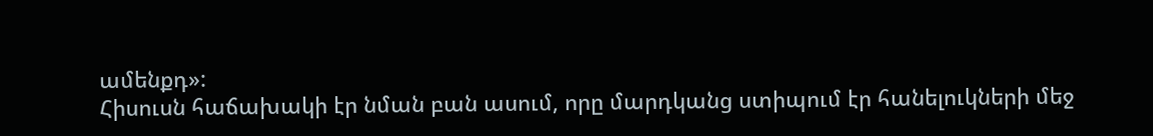ամենքդ»:
Հիսուսն հաճախակի էր նման բան ասում, որը մարդկանց ստիպում էր հանելուկների մեջ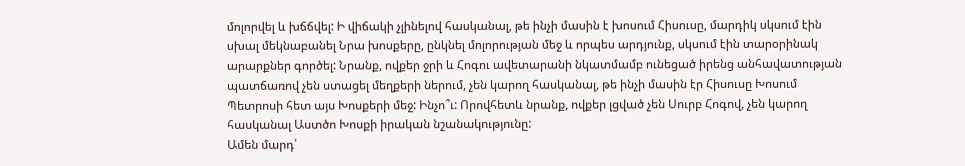մոլորվել և խճճվել: Ի վիճակի չլինելով հասկանալ, թե ինչի մասին է խոսում Հիսուսը, մարդիկ սկսում էին սխալ մեկնաբանել Նրա խոսքերը, ընկնել մոլորության մեջ և որպես արդյունք, սկսում էին տարօրինակ արարքներ գործել: Նրանք, ովքեր ջրի և Հոգու ավետարանի նկատմամբ ունեցած իրենց անհավատության պատճառով չեն ստացել մեղքերի ներում, չեն կարող հասկանալ, թե ինչի մասին էր Հիսուսը Խոսում Պետրոսի հետ այս Խոսքերի մեջ: Ինչո՞ւ: Որովհետև նրանք, ովքեր լցված չեն Սուրբ Հոգով, չեն կարող հասկանալ Աստծո Խոսքի իրական նշանակությունը:
Ամեն մարդ՝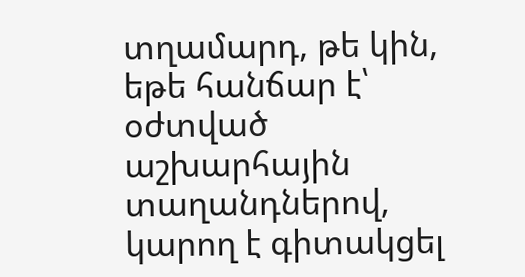տղամարդ, թե կին, եթե հանճար է՝ օժտված աշխարհային տաղանդներով, կարող է գիտակցել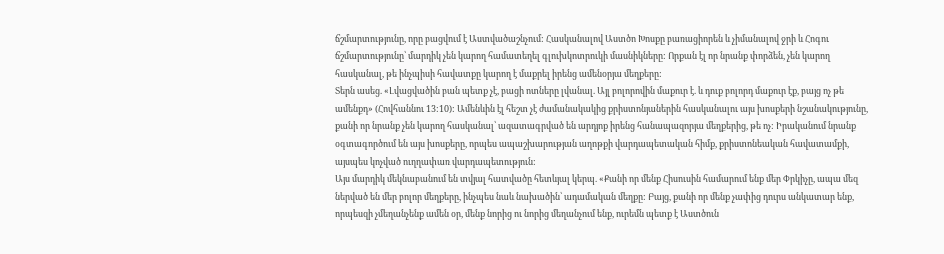ճշմարտությունը, որը բացվում է Աստվածաշնչում: Հասկանալով Աստծո Խոսքը բառացիորեն և չիմանալով ջրի և Հոգու ճշմարտությունը՝ մարդիկ չեն կարող համատեղել գլուխկոտրուկի մասնիկները: Որքան էլ որ նրանք փորձեն, չեն կարող հասկանալ, թե ինչպիսի հավատքը կարող է մաքրել իրենց ամենօրյա մեղքերը:
Տերն ասեց. «Լվացվածին բան պետք չէ, բացի ոտները լվանալ. Այլ բոլորովին մաքուր է. և դուք բոլորդ մաքուր էք, բայց ոչ թե ամենքդ» (Հովհաննու 13:10): Ամենևին էլ հեշտ չէ ժամանակակից քրիստոնյաներին հասկանալու այս խոսքերի նշանակությունը, քանի որ նրանք չեն կարող հասկանալ՝ ազատագրված են արդյոք իրենց հանապազորյա մեղքերից, թե ոչ: Իրականում նրանք օգտագործում են այս խոսքերը, որպես ապաշխարության աղոթքի վարդապետական հիմք, քրիստոնեական հավատամքի, այսպես կոչված ուղղափառ վարդապետություն:
Այս մարդիկ մեկնաբանում են տվյալ հատվածը հետևյալ կերպ. «Քանի որ մենք Հիսուսին համարում ենք մեր Փրկիչը, ապա մեզ ներված են մեր բոլոր մեղքերը, ինչպես նաև նախածին՝ ադամական մեղքը: Բայց, քանի որ մենք չափից դուրս անկատար ենք, որպեսզի չմեղանչենք ամեն օր, մենք նորից ու նորից մեղանչում ենք, ուրեմն պետք է Աստծուն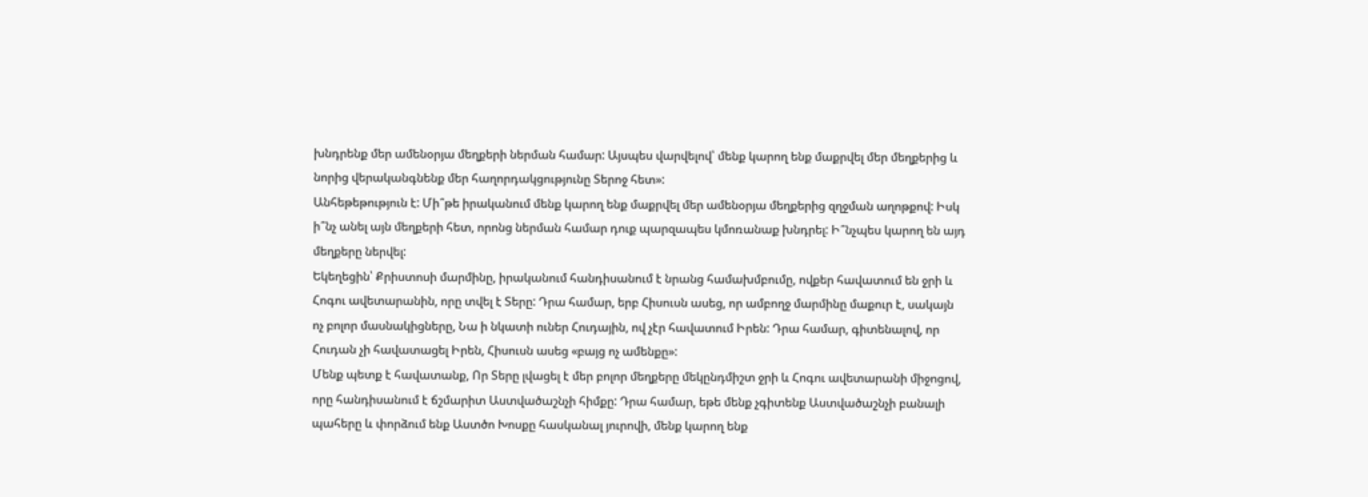խնդրենք մեր ամենօրյա մեղքերի ներման համար: Այսպես վարվելով՝ մենք կարող ենք մաքրվել մեր մեղքերից և նորից վերականգնենք մեր հաղորդակցությունը Տերոջ հետ»:
Անհեթեթություն է: Մի՞թե իրականում մենք կարող ենք մաքրվել մեր ամենօրյա մեղքերից զղջման աղոթքով: Իսկ ի՞նչ անել այն մեղքերի հետ, որոնց ներման համար դուք պարզապես կմոռանաք խնդրել: Ի՞նչպես կարող են այդ մեղքերը ներվել:
Եկեղեցին՝ Քրիստոսի մարմինը, իրականում հանդիսանում է նրանց համախմբումը, ովքեր հավատում են ջրի և Հոգու ավետարանին, որը տվել է Տերը: Դրա համար, երբ Հիսուսն ասեց, որ ամբողջ մարմինը մաքուր է, սակայն ոչ բոլոր մասնակիցները, Նա ի նկատի ուներ Հուդային, ով չէր հավատում Իրեն: Դրա համար, գիտենալով, որ Հուդան չի հավատացել Իրեն, Հիսուսն ասեց «բայց ոչ ամենքը»:
Մենք պետք է հավատանք, Որ Տերը լվացել է մեր բոլոր մեղքերը մեկընդմիշտ ջրի և Հոգու ավետարանի միջոցով, որը հանդիսանում է ճշմարիտ Աստվածաշնչի հիմքը: Դրա համար, եթե մենք չգիտենք Աստվածաշնչի բանալի պահերը և փորձում ենք Աստծո Խոսքը հասկանալ յուրովի, մենք կարող ենք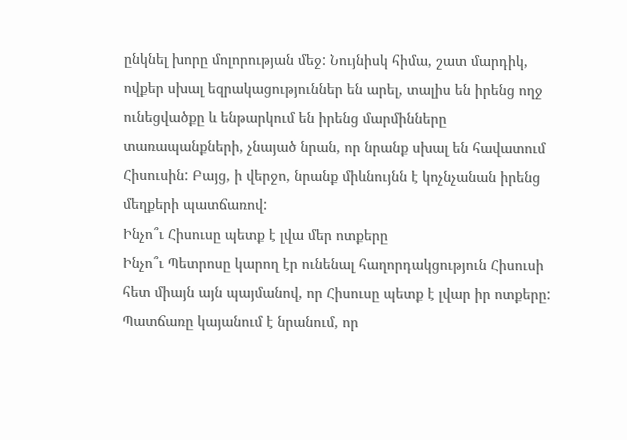ընկնել խորը մոլորության մեջ: Նույնիսկ հիմա, շատ մարդիկ, ովքեր սխալ եզրակացություններ են արել, տալիս են իրենց ողջ ունեցվածքը և ենթարկում են իրենց մարմինները տառապանքների, չնայած նրան, որ նրանք սխալ են հավատում Հիսուսին: Բայց, ի վերջո, նրանք միևնույնն է կոչնչանան իրենց մեղքերի պատճառով:
Ինչո՞ւ Հիսուսը պետք է լվա մեր ոտքերը
Ինչո՞ւ Պետրոսը կարող էր ունենալ հաղորդակցություն Հիսուսի հետ միայն այն պայմանով, որ Հիսուսը պետք է լվար իր ոտքերը: Պատճառը կայանում է նրանում, որ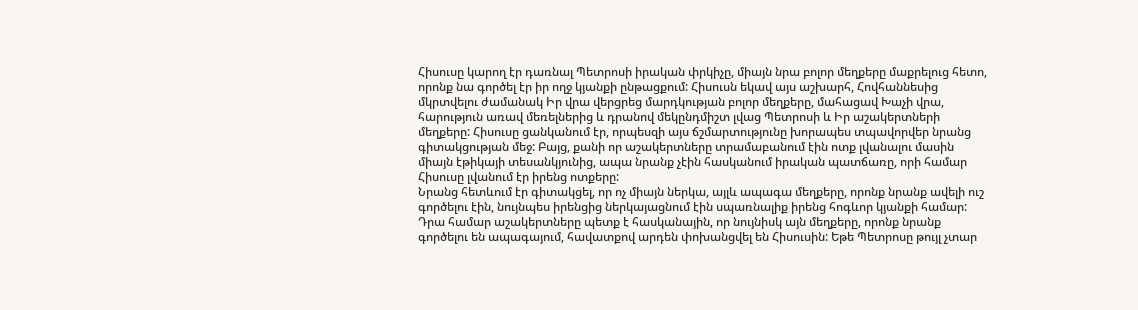Հիսուսը կարող էր դառնալ Պետրոսի իրական փրկիչը, միայն նրա բոլոր մեղքերը մաքրելուց հետո, որոնք նա գործել էր իր ողջ կյանքի ընթացքում: Հիսուսն եկավ այս աշխարհ, Հովհաննեսից մկրտվելու ժամանակ Իր վրա վերցրեց մարդկության բոլոր մեղքերը, մահացավ Խաչի վրա, հարություն առավ մեռելներից և դրանով մեկընդմիշտ լվաց Պետրոսի և Իր աշակերտների մեղքերը: Հիսուսը ցանկանում էր, որպեսզի այս ճշմարտությունը խորապես տպավորվեր նրանց գիտակցության մեջ: Բայց, քանի որ աշակերտները տրամաբանում էին ոտք լվանալու մասին միայն էթիկայի տեսանկյունից, ապա նրանք չէին հասկանում իրական պատճառը, որի համար Հիսուսը լվանում էր իրենց ոտքերը:
Նրանց հետևում էր գիտակցել, որ ոչ միայն ներկա, այլև ապագա մեղքերը, որոնք նրանք ավելի ուշ գործելու էին, նույնպես իրենցից ներկայացնում էին սպառնալիք իրենց հոգևոր կյանքի համար: Դրա համար աշակերտները պետք է հասկանային, որ նույնիսկ այն մեղքերը, որոնք նրանք գործելու են ապագայում, հավատքով արդեն փոխանցվել են Հիսուսին: Եթե Պետրոսը թույլ չտար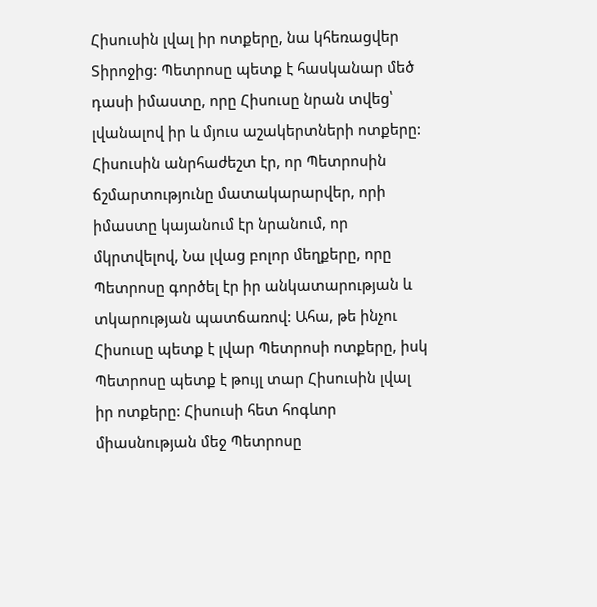Հիսուսին լվալ իր ոտքերը, նա կհեռացվեր Տիրոջից: Պետրոսը պետք է հասկանար մեծ դասի իմաստը, որը Հիսուսը նրան տվեց՝ լվանալով իր և մյուս աշակերտների ոտքերը: Հիսուսին անրհաժեշտ էր, որ Պետրոսին ճշմարտությունը մատակարարվեր, որի իմաստը կայանում էր նրանում, որ մկրտվելով, Նա լվաց բոլոր մեղքերը, որը Պետրոսը գործել էր իր անկատարության և տկարության պատճառով: Ահա, թե ինչու Հիսուսը պետք է լվար Պետրոսի ոտքերը, իսկ Պետրոսը պետք է թույլ տար Հիսուսին լվալ իր ոտքերը: Հիսուսի հետ հոգևոր միասնության մեջ Պետրոսը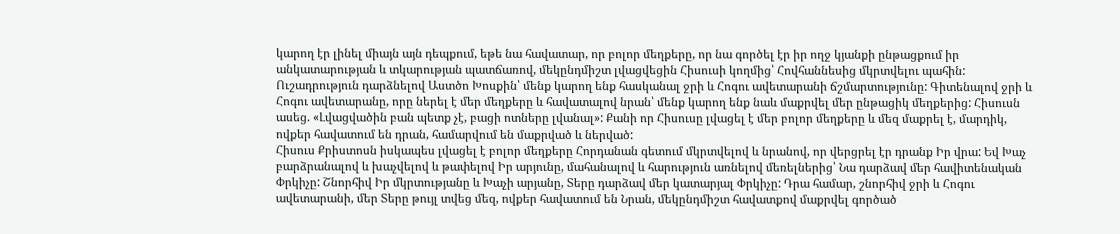կարող էր լինել միայն այն դեպքում, եթե նա հավատար, որ բոլոր մեղքերը, որ նա գործել էր իր ողջ կյանքի ընթացքում իր անկատարության և տկարության պատճառով, մեկընդմիշտ լվացվեցին Հիսուսի կողմից՝ Հովհաննեսից մկրտվելու պահին:
Ուշադրություն դարձնելով Աստծո Խոսքին՝ մենք կարող ենք հասկանալ ջրի և Հոգու ավետարանի ճշմարտությունը: Գիտենալով ջրի և Հոգու ավետարանը, որը ներել է մեր մեղքերը և հավատալով նրան՝ մենք կարող ենք նաև մաքրվել մեր ընթացիկ մեղքերից: Հիսուսն ասեց. «Լվացվածին բան պետք չէ, բացի ոտները լվանալ»: Քանի որ Հիսուսը լվացել է մեր բոլոր մեղքերը և մեզ մաքրել է, մարդիկ, ովքեր հավատում են դրան, համարվում են մաքրված և ներված:
Հիսուս Քրիստոսն իսկապես լվացել է բոլոր մեղքերը Հորդանան գետում մկրտվելով և նրանով, որ վերցրել էր դրանք Իր վրա: Եվ Խաչ բարձրանալով և խաչվելով և թափելով Իր արյունը, մահանալով և հարություն առնելով մեռելներից՝ Նա դարձավ մեր հավիտենական Փրկիչը: Շնորհիվ Իր մկրտությանը և Խաչի արյանը, Տերը դարձավ մեր կատարյալ Փրկիչը: Դրա համար, շնորհիվ ջրի և Հոգու ավետարանի, մեր Տերը թույլ տվեց մեզ, ովքեր հավատում են Նրան, մեկընդմիշտ հավատքով մաքրվել գործած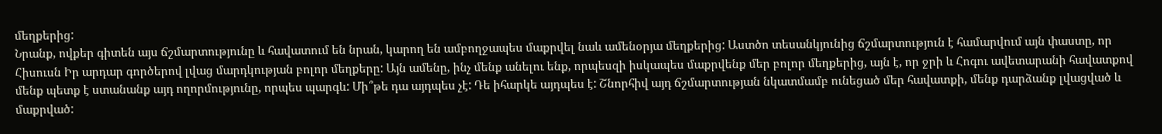մեղքերից:
Նրանք, ովքեր գիտեն այս ճշմարտությունը և հավատում են նրան, կարող են ամբողջապես մաքրվել նաև ամենօրյա մեղքերից: Աստծո տեսանկյունից ճշմարտություն է համարվում այն փաստը, որ Հիսուսն Իր արդար գործերով լվաց մարդկության բոլոր մեղքերը: Այն ամենը, ինչ մենք անելու ենք, որպեսզի իսկապես մաքրվենք մեր բոլոր մեղքերից, այն է, որ ջրի և Հոգու ավետարանի հավատքով մենք պետք է ստանանք այդ ողորմությունը, որպես պարգև: Մի՞թե դա այդպես չէ: Դե իհարկե այդպես է: Շնորհիվ այդ ճշմարտության նկատմամբ ունեցած մեր հավատքի, մենք դարձանք լվացված և մաքրված: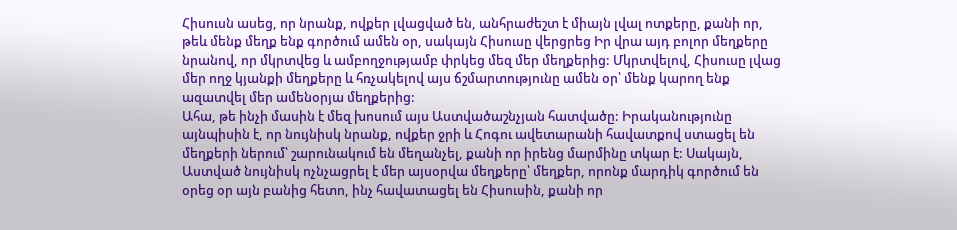Հիսուսն ասեց, որ նրանք, ովքեր լվացված են, անհրաժեշտ է միայն լվալ ոտքերը, քանի որ, թեև մենք մեղք ենք գործում ամեն օր, սակայն Հիսուսը վերցրեց Իր վրա այդ բոլոր մեղքերը նրանով, որ մկրտվեց և ամբողջությամբ փրկեց մեզ մեր մեղքերից: Մկրտվելով, Հիսուսը լվաց մեր ողջ կյանքի մեղքերը և հռչակելով այս ճշմարտությունը ամեն օր՝ մենք կարող ենք ազատվել մեր ամենօրյա մեղքերից:
Ահա, թե ինչի մասին է մեզ խոսում այս Աստվածաշնչյան հատվածը: Իրականությունը այնպիսին է, որ նույնիսկ նրանք, ովքեր ջրի և Հոգու ավետարանի հավատքով ստացել են մեղքերի ներում՝ շարունակում են մեղանչել, քանի որ իրենց մարմինը տկար է: Սակայն, Աստված նույնիսկ ոչնչացրել է մեր այսօրվա մեղքերը՝ մեղքեր, որոնք մարդիկ գործում են օրեց օր այն բանից հետո, ինչ հավատացել են Հիսուսին, քանի որ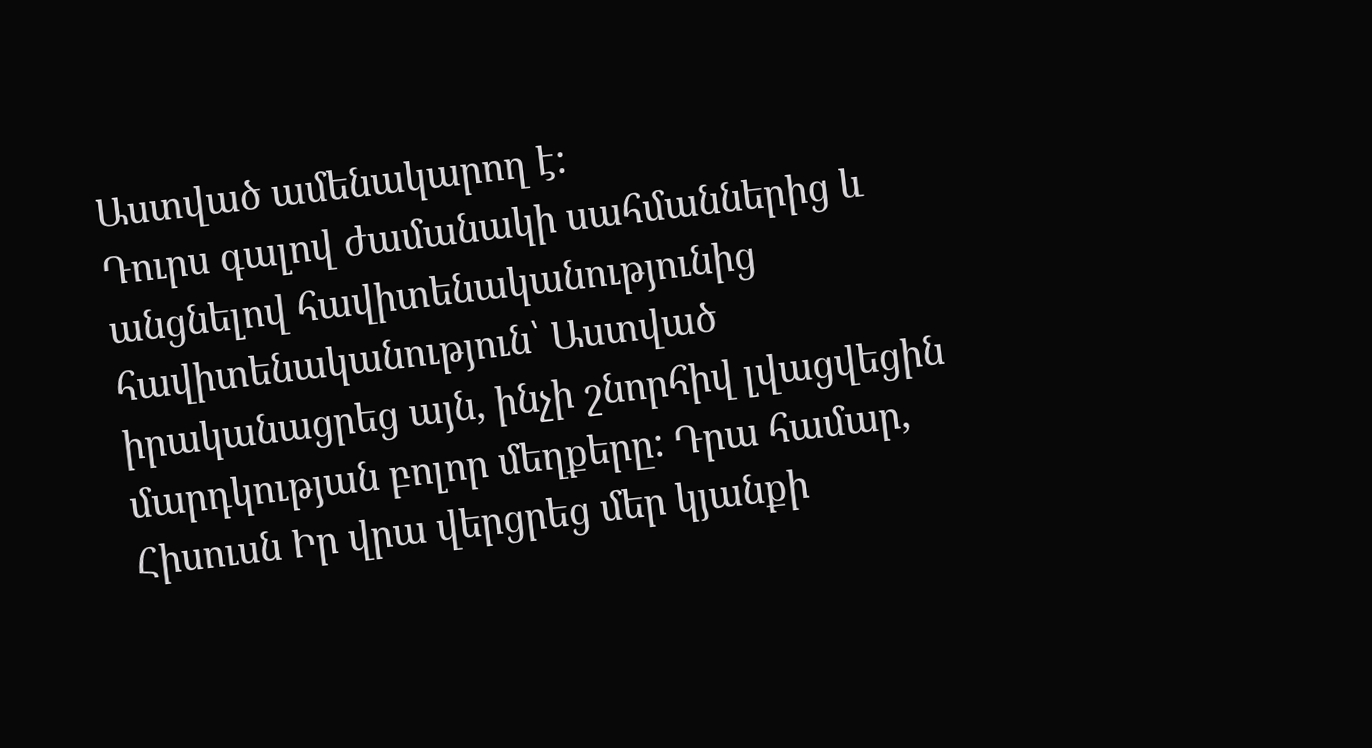Աստված ամենակարող է:
Դուրս գալով ժամանակի սահմաններից և անցնելով հավիտենականությունից հավիտենականություն՝ Աստված իրականացրեց այն, ինչի շնորհիվ լվացվեցին մարդկության բոլոր մեղքերը: Դրա համար, Հիսուսն Իր վրա վերցրեց մեր կյանքի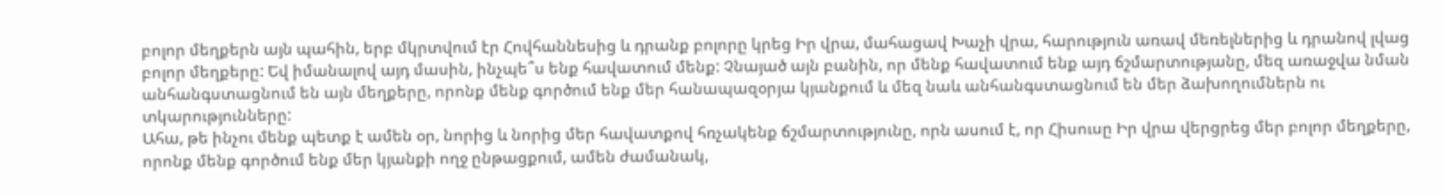բոլոր մեղքերն այն պահին, երբ մկրտվում էր Հովհաննեսից և դրանք բոլորը կրեց Իր վրա, մահացավ Խաչի վրա, հարություն առավ մեռելներից և դրանով լվաց բոլոր մեղքերը: Եվ իմանալով այդ մասին, ինչպե՞ս ենք հավատում մենք: Չնայած այն բանին, որ մենք հավատում ենք այդ ճշմարտությանը, մեզ առաջվա նման անհանգստացնում են այն մեղքերը, որոնք մենք գործում ենք մեր հանապազօրյա կյանքում և մեզ նաև անհանգստացնում են մեր ձախողումներն ու տկարությունները:
Ահա, թե ինչու մենք պետք է ամեն օր, նորից և նորից մեր հավատքով հռչակենք ճշմարտությունը, որն ասում է, որ Հիսուսը Իր վրա վերցրեց մեր բոլոր մեղքերը, որոնք մենք գործում ենք մեր կյանքի ողջ ընթացքում, ամեն ժամանակ,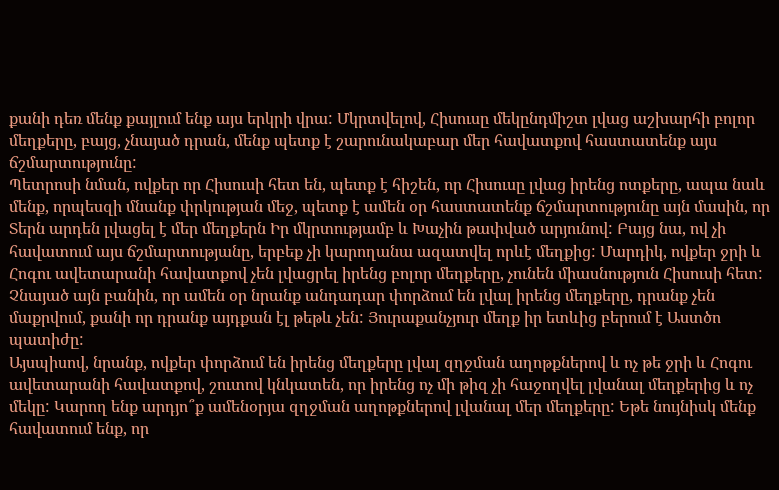քանի դեռ մենք քայլում ենք այս երկրի վրա: Մկրտվելով, Հիսուսը մեկընդմիշտ լվաց աշխարհի բոլոր մեղքերը, բայց, չնայած դրան, մենք պետք է շարունակաբար մեր հավատքով հաստատենք այս ճշմարտությունը:
Պետրոսի նման, ովքեր որ Հիսուսի հետ են, պետք է հիշեն, որ Հիսուսը լվաց իրենց ոտքերը, ապա նաև մենք, որպեսզի մնանք փրկության մեջ, պետք է ամեն օր հաստատենք ճշմարտությունը այն մասին, որ Տերն արդեն լվացել է մեր մեղքերն Իր մկրտությամբ և Խաչին թափված արյունով: Բայց նա, ով չի հավատում այս ճշմարտությանը, երբեք չի կարողանա ազատվել որևէ մեղքից: Մարդիկ, ովքեր ջրի և Հոգու ավետարանի հավատքով չեն լվացրել իրենց բոլոր մեղքերը, չունեն միասնություն Հիսուսի հետ: Չնայած այն բանին, որ ամեն օր նրանք անդադար փորձում են լվալ իրենց մեղքերը, դրանք չեն մաքրվում, քանի որ դրանք այդքան էլ թեթև չեն: Յուրաքանչյուր մեղք իր ետևից բերում է Աստծո պատիժը:
Այսպիսով, նրանք, ովքեր փորձում են իրենց մեղքերը լվալ զղջման աղոթքներով և ոչ թե ջրի և Հոգու ավետարանի հավատքով, շուտով կնկատեն, որ իրենց ոչ մի թիզ չի հաջողվել լվանալ մեղքերից և ոչ մեկը: Կարող ենք արդյո՞ք ամենօրյա զղջման աղոթքներով լվանալ մեր մեղքերը: Եթե նույնիսկ մենք հավատում ենք, որ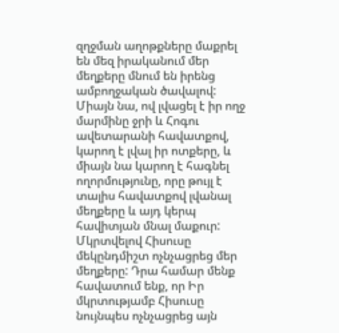զղջման աղոթքները մաքրել են մեզ իրականում մեր մեղքերը մնում են իրենց ամբողջական ծավալով:
Միայն նա, ով լվացել է իր ողջ մարմինը ջրի և Հոգու ավետարանի հավատքով, կարող է լվալ իր ոտքերը, և միայն նա կարող է հագնել ողորմությունը, որը թույլ է տալիս հավատքով լվանալ մեղքերը և այդ կերպ հավիտյան մնալ մաքուր:
Մկրտվելով Հիսուսը մեկընդմիշտ ոչնչացրեց մեր մեղքերը: Դրա համար մենք հավատում ենք, որ Իր մկրտությամբ Հիսուսը նույնպես ոչնչացրեց այն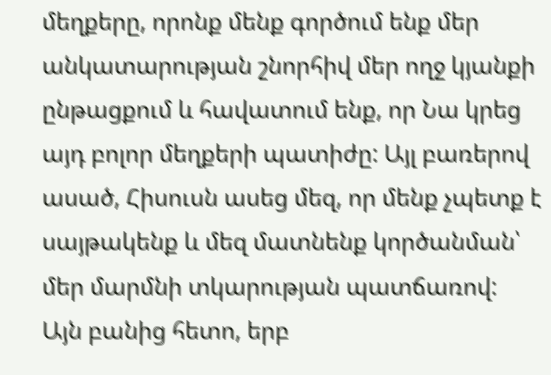մեղքերը, որոնք մենք գործում ենք մեր անկատարության շնորհիվ մեր ողջ կյանքի ընթացքում և հավատում ենք, որ Նա կրեց այդ բոլոր մեղքերի պատիժը: Այլ բառերով ասած, Հիսուսն ասեց մեզ, որ մենք չպետք է սայթակենք և մեզ մատնենք կործանման՝ մեր մարմնի տկարության պատճառով:
Այն բանից հետո, երբ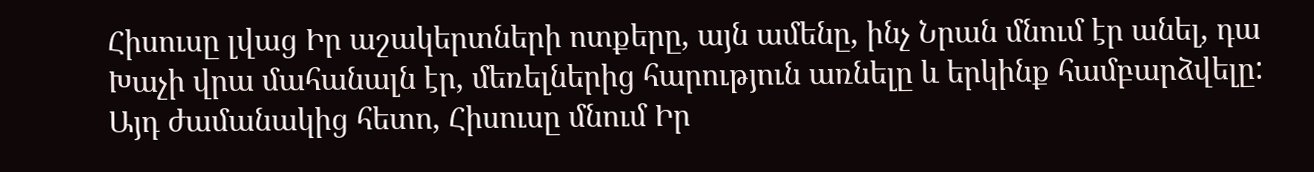Հիսուսը լվաց Իր աշակերտների ոտքերը, այն ամենը, ինչ Նրան մնում էր անել, դա Խաչի վրա մահանալն էր, մեռելներից հարություն առնելը և երկինք համբարձվելը: Այդ ժամանակից հետո, Հիսուսը մնում Իր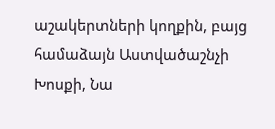աշակերտների կողքին, բայց համաձայն Աստվածաշնչի Խոսքի, Նա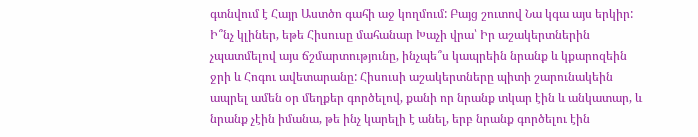գտնվում է Հայր Աստծո գահի աջ կողմում: Բայց շուտով Նա կգա այս երկիր:
Ի՞նչ կլիներ, եթե Հիսուսը մահանար Խաչի վրա՝ Իր աշակերտներին չպատմելով այս ճշմարտությունը, ինչպե՞ս կապրեին նրանք և կքարոզեին ջրի և Հոգու ավետարանը: Հիսուսի աշակերտները պիտի շարունակեին ապրել ամեն օր մեղքեր գործելով, քանի որ նրանք տկար էին և անկատար, և նրանք չէին իմանա, թե ինչ կարելի է անել, երբ նրանք գործելու էին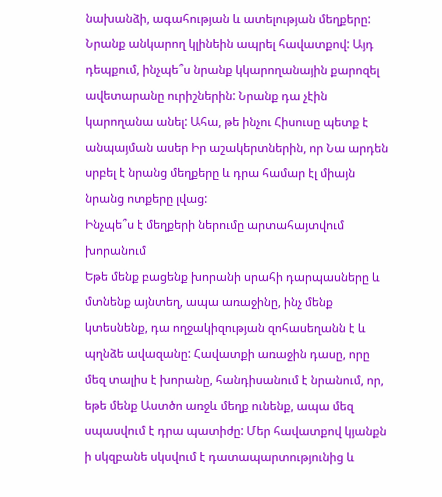նախանձի, ագահության և ատելության մեղքերը: Նրանք անկարող կլինեին ապրել հավատքով: Այդ դեպքում, ինչպե՞ս նրանք կկարողանային քարոզել ավետարանը ուրիշներին: Նրանք դա չէին կարողանա անել: Ահա, թե ինչու Հիսուսը պետք է անպայման ասեր Իր աշակերտներին, որ Նա արդեն սրբել է նրանց մեղքերը և դրա համար էլ միայն նրանց ոտքերը լվաց:
Ինչպե՞ս է մեղքերի ներումը արտահայտվում խորանում
Եթե մենք բացենք խորանի սրահի դարպասները և մտնենք այնտեղ, ապա առաջինը, ինչ մենք կտեսնենք, դա ողջակիզության զոհասեղանն է և պղնձե ավազանը: Հավատքի առաջին դասը, որը մեզ տալիս է խորանը, հանդիսանում է նրանում, որ, եթե մենք Աստծո առջև մեղք ունենք, ապա մեզ սպասվում է դրա պատիժը: Մեր հավատքով կյանքն ի սկզբանե սկսվում է դատապարտությունից և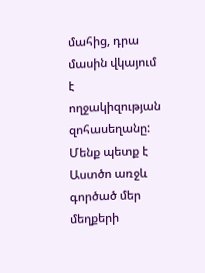մահից, դրա մասին վկայում է ողջակիզության զոհասեղանը: Մենք պետք է Աստծո առջև գործած մեր մեղքերի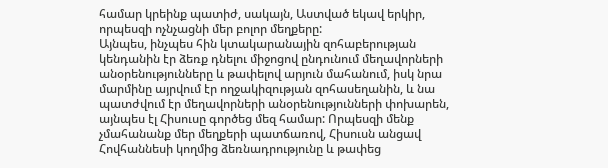համար կրեինք պատիժ, սակայն, Աստված եկավ երկիր, որպեսզի ոչնչացնի մեր բոլոր մեղքերը:
Այնպես, ինչպես հին կտակարանային զոհաբերության կենդանին էր ձեռք դնելու միջոցով ընդունում մեղավորների անօրենությունները և թափելով արյուն մահանում, իսկ նրա մարմինը այրվում էր ողջակիզության զոհասեղանին, և նա պատժվում էր մեղավորների անօրենությունների փոխարեն, այնպես էլ Հիսուսը գործեց մեզ համար: Որպեսզի մենք չմահանանք մեր մեղքերի պատճառով, Հիսուսն անցավ Հովհաննեսի կողմից ձեռնադրությունը և թափեց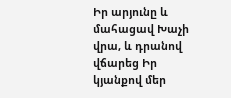Իր արյունը և մահացավ Խաչի վրա, և դրանով վճարեց Իր կյանքով մեր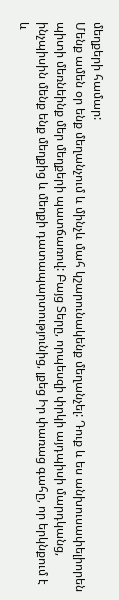մեղքերի համար:
Մենք ամեն օր ենք մեղանչում և մինչև մահ կշարունակենք մեղանչել: Դուք և ես անխուսափելիորեն պիտի մեռնեինք մեր մեղքերի պատճառով: Բայց Տերը, որպեսզի փրկի այդպիսի մարդկանց, ինչպիսին մենք ենք մեղքից և մեղքի դատապարտությունից, լքեց Իր փառաց գահը, որ երկնքում է և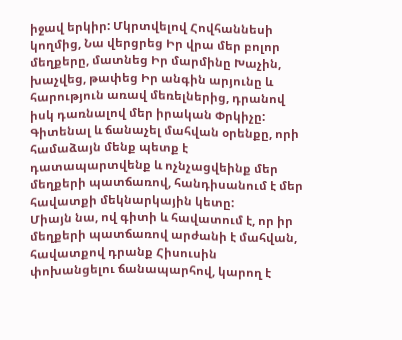իջավ երկիր: Մկրտվելով Հովհաննեսի կողմից, Նա վերցրեց Իր վրա մեր բոլոր մեղքերը, մատնեց Իր մարմինը Խաչին, խաչվեց, թափեց Իր անգին արյունը և հարություն առավ մեռելներից, դրանով իսկ դառնալով մեր իրական Փրկիչը: Գիտենալ և ճանաչել մահվան օրենքը, որի համաձայն մենք պետք է դատապարտվենք և ոչնչացվեինք մեր մեղքերի պատճառով, հանդիսանում է մեր հավատքի մեկնարկային կետը:
Միայն նա, ով գիտի և հավատում է, որ իր մեղքերի պատճառով արժանի է մահվան, հավատքով դրանք Հիսուսին փոխանցելու ճանապարհով, կարող է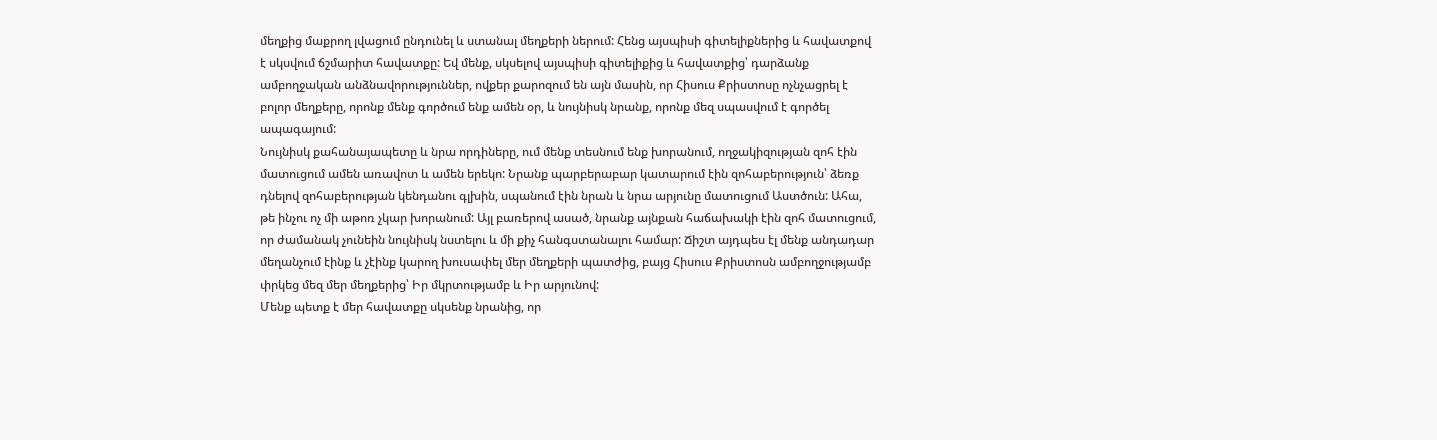մեղքից մաքրող լվացում ընդունել և ստանալ մեղքերի ներում: Հենց այսպիսի գիտելիքներից և հավատքով է սկսվում ճշմարիտ հավատքը: Եվ մենք, սկսելով այսպիսի գիտելիքից և հավատքից՝ դարձանք ամբողջական անձնավորություններ, ովքեր քարոզում են այն մասին, որ Հիսուս Քրիստոսը ոչնչացրել է բոլոր մեղքերը, որոնք մենք գործում ենք ամեն օր, և նույնիսկ նրանք, որոնք մեզ սպասվում է գործել ապագայում:
Նույնիսկ քահանայապետը և նրա որդիները, ում մենք տեսնում ենք խորանում, ողջակիզության զոհ էին մատուցում ամեն առավոտ և ամեն երեկո: Նրանք պարբերաբար կատարում էին զոհաբերություն՝ ձեռք դնելով զոհաբերության կենդանու գլխին, սպանում էին նրան և նրա արյունը մատուցում Աստծուն: Ահա, թե ինչու ոչ մի աթոռ չկար խորանում: Այլ բառերով ասած, նրանք այնքան հաճախակի էին զոհ մատուցում, որ ժամանակ չունեին նույնիսկ նստելու և մի քիչ հանգստանալու համար: Ճիշտ այդպես էլ մենք անդադար մեղանչում էինք և չէինք կարող խուսափել մեր մեղքերի պատժից, բայց Հիսուս Քրիստոսն ամբողջությամբ փրկեց մեզ մեր մեղքերից՝ Իր մկրտությամբ և Իր արյունով:
Մենք պետք է մեր հավատքը սկսենք նրանից, որ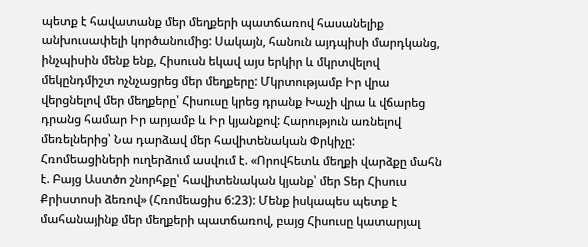պետք է հավատանք մեր մեղքերի պատճառով հասանելիք անխուսափելի կործանումից: Սակայն, հանուն այդպիսի մարդկանց, ինչպիսին մենք ենք, Հիսուսն եկավ այս երկիր և մկրտվելով մեկընդմիշտ ոչնչացրեց մեր մեղքերը: Մկրտությամբ Իր վրա վերցնելով մեր մեղքերը՝ Հիսուսը կրեց դրանք Խաչի վրա և վճարեց դրանց համար Իր արյամբ և Իր կյանքով: Հարություն առնելով մեռելներից՝ Նա դարձավ մեր հավիտենական Փրկիչը:
Հռոմեացիների ուղերձում ասվում է. «Որովհետև մեղքի վարձքը մահն է. Բայց Աստծո շնորհքը՝ հավիտենական կյանք՝ մեր Տեր Հիսուս Քրիստոսի ձեռով» (Հռոմեացիս 6:23): Մենք իսկապես պետք է մահանայինք մեր մեղքերի պատճառով, բայց Հիսուսը կատարյալ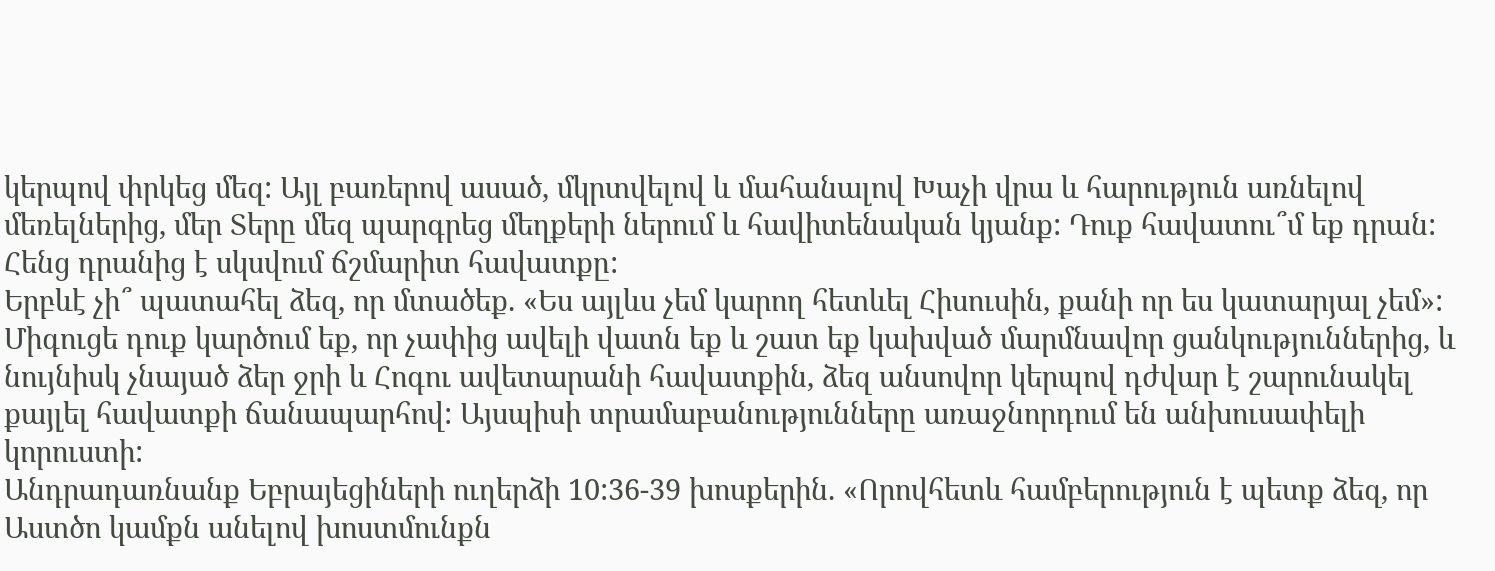կերպով փրկեց մեզ: Այլ բառերով ասած, մկրտվելով և մահանալով Խաչի վրա և հարություն առնելով մեռելներից, մեր Տերը մեզ պարգրեց մեղքերի ներում և հավիտենական կյանք: Դուք հավատու՞մ եք դրան: Հենց դրանից է սկսվում ճշմարիտ հավատքը:
Երբևէ չի՞ պատահել ձեզ, որ մտածեք. «Ես այլևս չեմ կարող հետևել Հիսուսին, քանի որ ես կատարյալ չեմ»: Միգուցե դուք կարծում եք, որ չափից ավելի վատն եք և շատ եք կախված մարմնավոր ցանկություններից, և նույնիսկ չնայած ձեր ջրի և Հոգու ավետարանի հավատքին, ձեզ անսովոր կերպով դժվար է շարունակել քայլել հավատքի ճանապարհով: Այսպիսի տրամաբանությունները առաջնորդում են անխուսափելի կորուստի:
Անդրադառնանք Եբրայեցիների ուղերձի 10:36-39 խոսքերին. «Որովհետև համբերություն է պետք ձեզ, որ Աստծո կամքն անելով խոստմունքն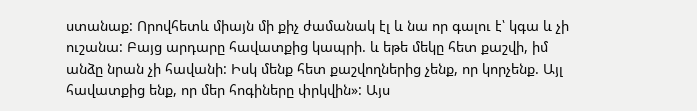ստանաք: Որովհետև միայն մի քիչ ժամանակ էլ և նա որ գալու է՝ կգա և չի ուշանա: Բայց արդարը հավատքից կապրի. և եթե մեկը հետ քաշվի, իմ անձը նրան չի հավանի: Իսկ մենք հետ քաշվողներից չենք, որ կորչենք. Այլ հավատքից ենք, որ մեր հոգիները փրկվին»: Այս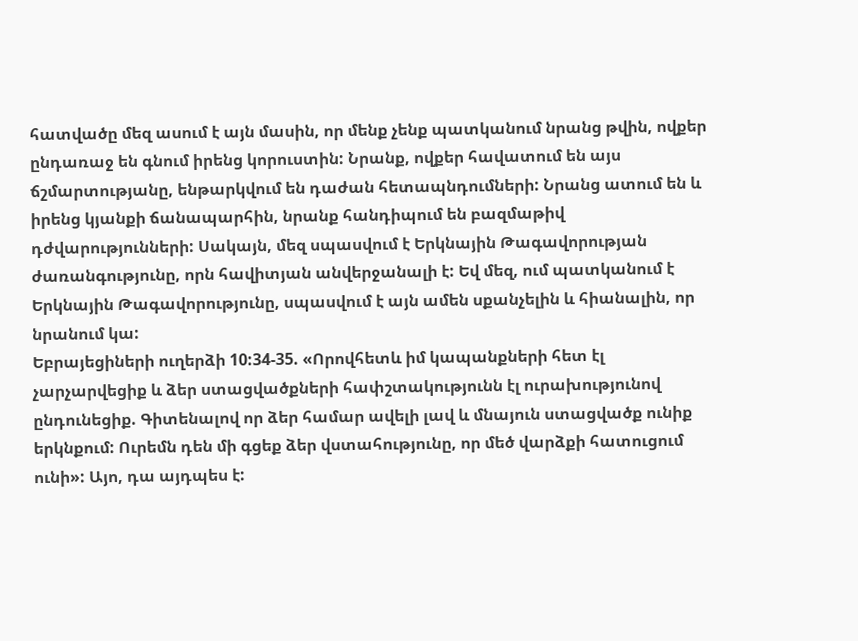հատվածը մեզ ասում է այն մասին, որ մենք չենք պատկանում նրանց թվին, ովքեր ընդառաջ են գնում իրենց կորուստին: Նրանք, ովքեր հավատում են այս ճշմարտությանը, ենթարկվում են դաժան հետապնդումների: Նրանց ատում են և իրենց կյանքի ճանապարհին, նրանք հանդիպում են բազմաթիվ դժվարությունների: Սակայն, մեզ սպասվում է Երկնային Թագավորության ժառանգությունը, որն հավիտյան անվերջանալի է: Եվ մեզ, ում պատկանում է Երկնային Թագավորությունը, սպասվում է այն ամեն սքանչելին և հիանալին, որ նրանում կա:
Եբրայեցիների ուղերձի 10:34-35. «Որովհետև իմ կապանքների հետ էլ չարչարվեցիք և ձեր ստացվածքների հափշտակությունն էլ ուրախությունով ընդունեցիք. Գիտենալով որ ձեր համար ավելի լավ և մնայուն ստացվածք ունիք երկնքում: Ուրեմն դեն մի գցեք ձեր վստահությունը, որ մեծ վարձքի հատուցում ունի»: Այո, դա այդպես է: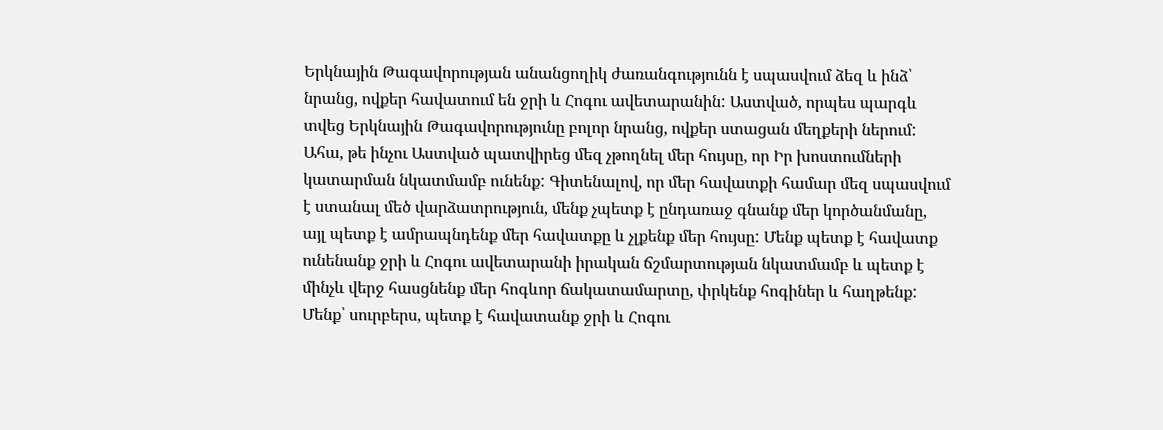Երկնային Թագավորության անանցողիկ ժառանգությունն է սպասվում ձեզ և ինձ՝ նրանց, ովքեր հավատում են ջրի և Հոգու ավետարանին: Աստված, որպես պարգև տվեց Երկնային Թագավորությունը բոլոր նրանց, ովքեր ստացան մեղքերի ներում:
Ահա, թե ինչու Աստված պատվիրեց մեզ չթողնել մեր հույսը, որ Իր խոստումների կատարման նկատմամբ ունենք: Գիտենալով, որ մեր հավատքի համար մեզ սպասվում է ստանալ մեծ վարձատրություն, մենք չպետք է ընդառաջ գնանք մեր կործանմանը, այլ պետք է ամրապնդենք մեր հավատքը և չլքենք մեր հույսը: Մենք պետք է հավատք ունենանք ջրի և Հոգու ավետարանի իրական ճշմարտության նկատմամբ և պետք է մինչև վերջ հասցնենք մեր հոգևոր ճակատամարտը, փրկենք հոգիներ և հաղթենք:
Մենք՝ սուրբերս, պետք է հավատանք ջրի և Հոգու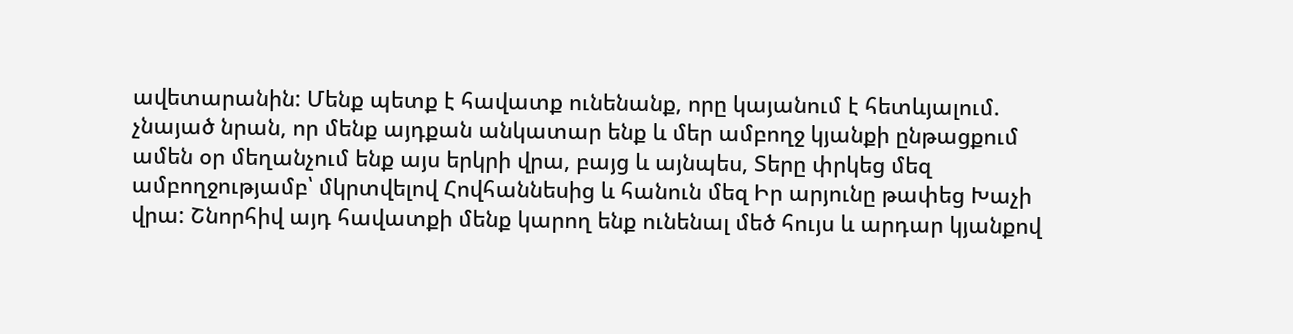ավետարանին: Մենք պետք է հավատք ունենանք, որը կայանում է հետևյալում. չնայած նրան, որ մենք այդքան անկատար ենք և մեր ամբողջ կյանքի ընթացքում ամեն օր մեղանչում ենք այս երկրի վրա, բայց և այնպես, Տերը փրկեց մեզ ամբողջությամբ՝ մկրտվելով Հովհաննեսից և հանուն մեզ Իր արյունը թափեց Խաչի վրա: Շնորհիվ այդ հավատքի մենք կարող ենք ունենալ մեծ հույս և արդար կյանքով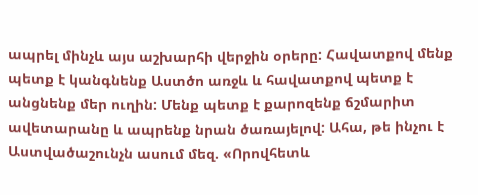ապրել մինչև այս աշխարհի վերջին օրերը: Հավատքով մենք պետք է կանգնենք Աստծո առջև և հավատքով պետք է անցնենք մեր ուղին: Մենք պետք է քարոզենք ճշմարիտ ավետարանը և ապրենք նրան ծառայելով: Ահա, թե ինչու է Աստվածաշունչն ասում մեզ. «Որովհետև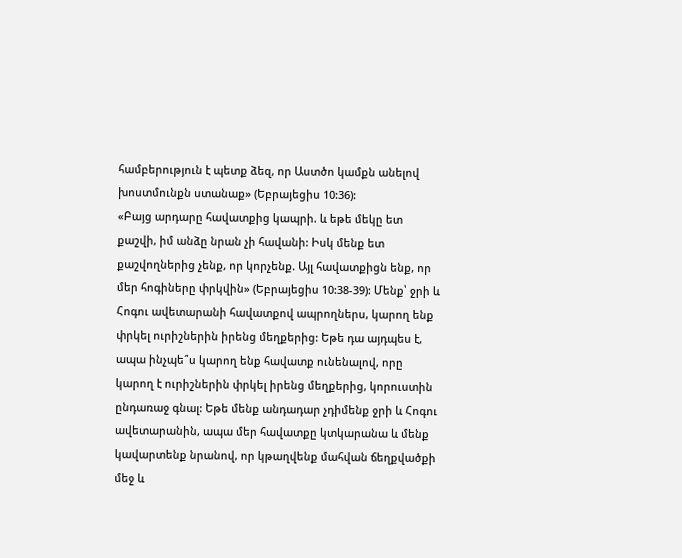համբերություն է պետք ձեզ, որ Աստծո կամքն անելով խոստմունքն ստանաք» (Եբրայեցիս 10:36):
«Բայց արդարը հավատքից կապրի. և եթե մեկը ետ քաշվի, իմ անձը նրան չի հավանի: Իսկ մենք ետ քաշվողներից չենք, որ կորչենք. Այլ հավատքիցն ենք, որ մեր հոգիները փրկվին» (Եբրայեցիս 10:38-39): Մենք՝ ջրի և Հոգու ավետարանի հավատքով ապրողներս, կարող ենք փրկել ուրիշներին իրենց մեղքերից: Եթե դա այդպես է, ապա ինչպե՞ս կարող ենք հավատք ունենալով, որը կարող է ուրիշներին փրկել իրենց մեղքերից, կորուստին ընդառաջ գնալ: Եթե մենք անդադար չդիմենք ջրի և Հոգու ավետարանին, ապա մեր հավատքը կտկարանա և մենք կավարտենք նրանով, որ կթաղվենք մահվան ճեղքվածքի մեջ և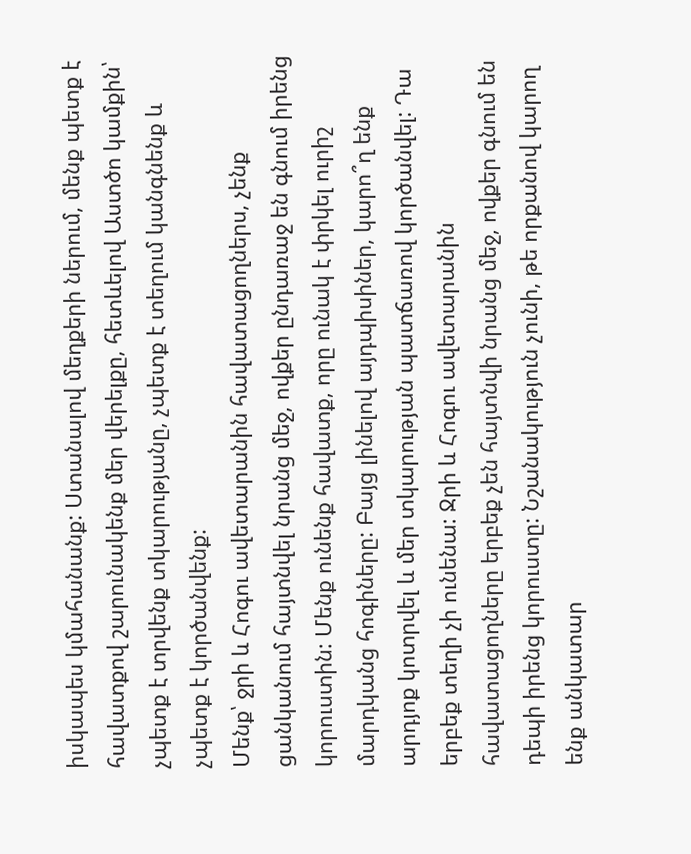իսկապես կմահանանք: Ստանալով մեղքերի ներում, մենք պետք է հավատքով շարունակենք մեր վերելքը, հետևելով Աստծո կամքին՝ չպետք է տրվենք տկարությանը, չպետք է տեղում կանգնենք և չպետք է կործանվենք:
Մենք՝ ջրի և Հոգու ավետարանին հավատացողներս, չենք ցանկանում հայտնվել նրանց մեջ, ովքեր ընդառաջ են գնում իրենց կորուստին: Մենք ունենք հավատք, որը ունակ է փրկել ուրիշ մարդկանց հոգիները: Բայց լինելով այդպիսիներ, կարո՞ղ ենք արդյոք կոտրվել և մեր տկարության պատճառով կործանվել: Դա երբեք տեղի չի ունենա: Ջրի և Հոգու ավետարանին հավատացողները երբեք չեն հայտնվի նրանց մեջ, ովքեր գնում են դեպի իրենց կորուստը: Նշանակություն չունի, թե որքանով կարող ենք անկատար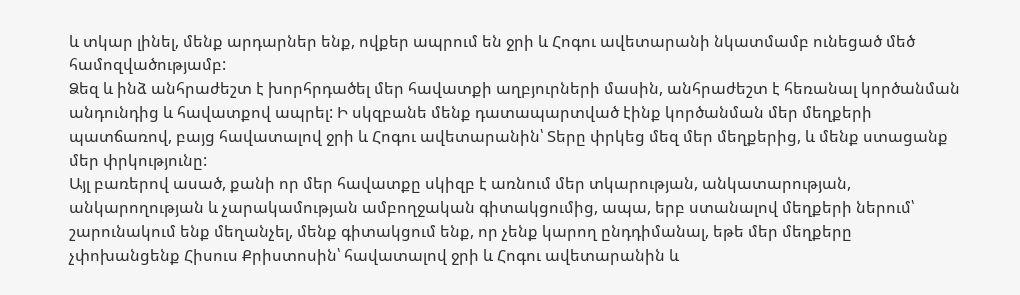և տկար լինել, մենք արդարներ ենք, ովքեր ապրում են ջրի և Հոգու ավետարանի նկատմամբ ունեցած մեծ համոզվածությամբ:
Ձեզ և ինձ անհրաժեշտ է խորհրդածել մեր հավատքի աղբյուրների մասին, անհրաժեշտ է հեռանալ կործանման անդունդից և հավատքով ապրել: Ի սկզբանե մենք դատապարտված էինք կործանման մեր մեղքերի պատճառով, բայց հավատալով ջրի և Հոգու ավետարանին՝ Տերը փրկեց մեզ մեր մեղքերից, և մենք ստացանք մեր փրկությունը:
Այլ բառերով ասած, քանի որ մեր հավատքը սկիզբ է առնում մեր տկարության, անկատարության, անկարողության և չարակամության ամբողջական գիտակցումից, ապա, երբ ստանալով մեղքերի ներում՝ շարունակում ենք մեղանչել, մենք գիտակցում ենք, որ չենք կարող ընդդիմանալ, եթե մեր մեղքերը չփոխանցենք Հիսուս Քրիստոսին՝ հավատալով ջրի և Հոգու ավետարանին և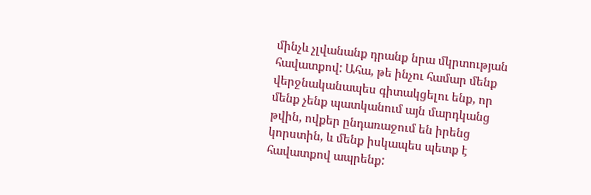մինչև չլվանանք դրանք նրա մկրտության հավատքով: Ահա, թե ինչու համար մենք վերջնականապես գիտակցելու ենք, որ մենք չենք պատկանում այն մարդկանց թվին, ովքեր ընդառաջում են իրենց կորստին, և մենք իսկապես պետք է հավատքով ապրենք: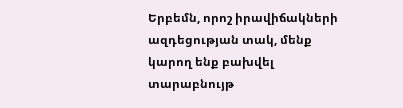Երբեմն, որոշ իրավիճակների ազդեցության տակ, մենք կարող ենք բախվել տարաբնույթ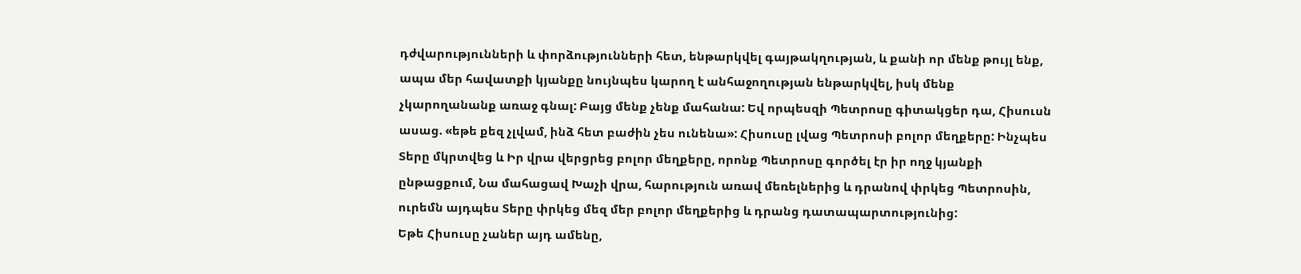դժվարությունների և փորձությունների հետ, ենթարկվել գայթակղության, և քանի որ մենք թույլ ենք, ապա մեր հավատքի կյանքը նույնպես կարող է անհաջողության ենթարկվել, իսկ մենք չկարողանանք առաջ գնալ: Բայց մենք չենք մահանա: Եվ որպեսզի Պետրոսը գիտակցեր դա, Հիսուսն ասաց. «եթե քեզ չլվամ, ինձ հետ բաժին չես ունենա»: Հիսուսը լվաց Պետրոսի բոլոր մեղքերը: Ինչպես Տերը մկրտվեց և Իր վրա վերցրեց բոլոր մեղքերը, որոնք Պետրոսը գործել էր իր ողջ կյանքի ընթացքում, Նա մահացավ Խաչի վրա, հարություն առավ մեռելներից և դրանով փրկեց Պետրոսին, ուրեմն այդպես Տերը փրկեց մեզ մեր բոլոր մեղքերից և դրանց դատապարտությունից:
Եթե Հիսուսը չաներ այդ ամենը,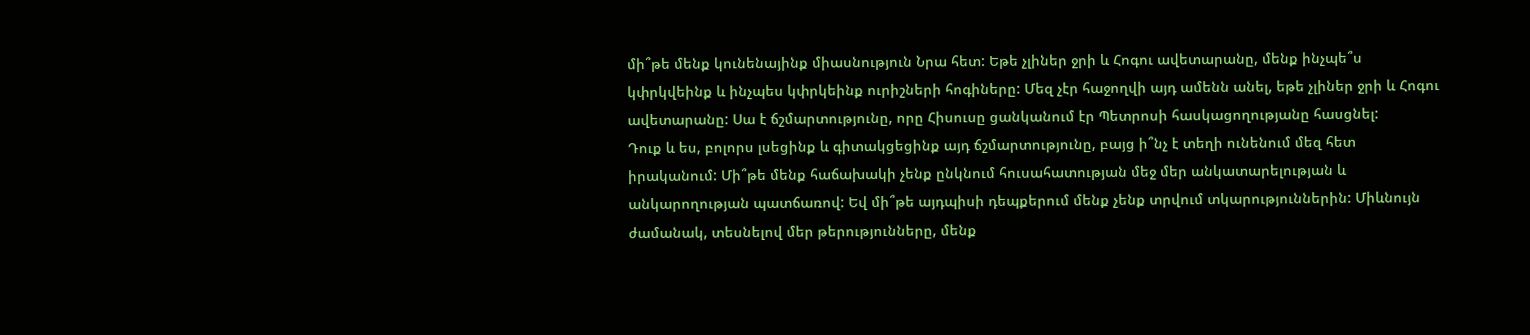մի՞թե մենք կունենայինք միասնություն Նրա հետ: Եթե չլիներ ջրի և Հոգու ավետարանը, մենք ինչպե՞ս կփրկվեինք և ինչպես կփրկեինք ուրիշների հոգիները: Մեզ չէր հաջողվի այդ ամենն անել, եթե չլիներ ջրի և Հոգու ավետարանը: Սա է ճշմարտությունը, որը Հիսուսը ցանկանում էր Պետրոսի հասկացողությանը հասցնել:
Դուք և ես, բոլորս լսեցինք և գիտակցեցինք այդ ճշմարտությունը, բայց ի՞նչ է տեղի ունենում մեզ հետ իրականում: Մի՞թե մենք հաճախակի չենք ընկնում հուսահատության մեջ մեր անկատարելության և անկարողության պատճառով: Եվ մի՞թե այդպիսի դեպքերում մենք չենք տրվում տկարություններին: Միևնույն ժամանակ, տեսնելով մեր թերությունները, մենք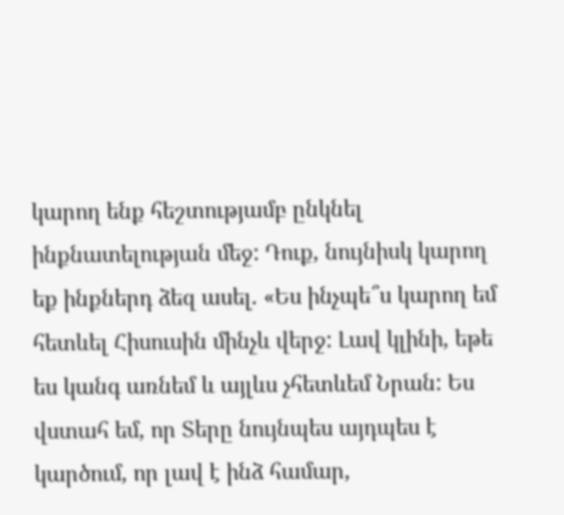կարող ենք հեշտությամբ ընկնել ինքնատելության մեջ: Դուք, նույնիսկ կարող եք ինքներդ ձեզ ասել. «Ես ինչպե՞ս կարող եմ հետևել Հիսուսին մինչև վերջ: Լավ կլինի, եթե ես կանգ առնեմ և այլևս չհետևեմ Նրան: Ես վստահ եմ, որ Տերը նույնպես այդպես է կարծում, որ լավ է ինձ համար,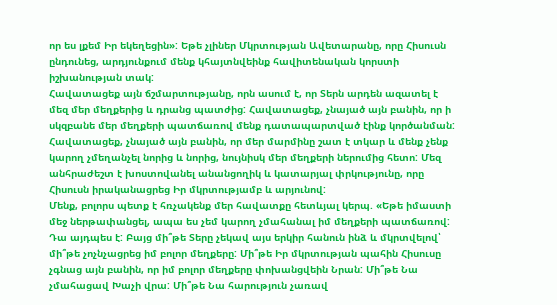որ ես լքեմ Իր եկեղեցին»: Եթե չլիներ Մկրտության Ավետարանը, որը Հիսուսն ընդունեց, արդյունքում մենք կհայտնվեինք հավիտենական կորստի իշխանության տակ:
Հավատացեք այն ճշմարտությանը, որն ասում է, որ Տերն արդեն ազատել է մեզ մեր մեղքերից և դրանց պատժից: Հավատացեք, չնայած այն բանին, որ ի սկզբանե մեր մեղքերի պատճառով մենք դատապարտված էինք կործանման: Հավատացեք, չնայած այն բանին, որ մեր մարմինը շատ է տկար և մենք չենք կարող չմեղանչել նորից և նորից, նույնիսկ մեր մեղքերի ներումից հետո: Մեզ անհրաժեշտ է խոստովանել անանցողիկ և կատարյալ փրկությունը, որը Հիսուսն իրականացրեց Իր մկրտությամբ և արյունով:
Մենք, բոլորս պետք է հռչակենք մեր հավատքը հետևյալ կերպ. «Եթե իմաստի մեջ ներթափանցել, ապա ես չեմ կարող չմահանալ իմ մեղքերի պատճառով: Դա այդպես է: Բայց մի՞թե Տերը չեկավ այս երկիր հանուն ինձ և մկրտվելով՝ մի՞թե չոչնչացրեց իմ բոլոր մեղքերը: Մի՞թե Իր մկրտության պահին Հիսուսը չգնաց այն բանին, որ իմ բոլոր մեղքերը փոխանցվեին Նրան: Մի՞թե Նա չմահացավ Խաչի վրա: Մի՞թե Նա հարություն չառավ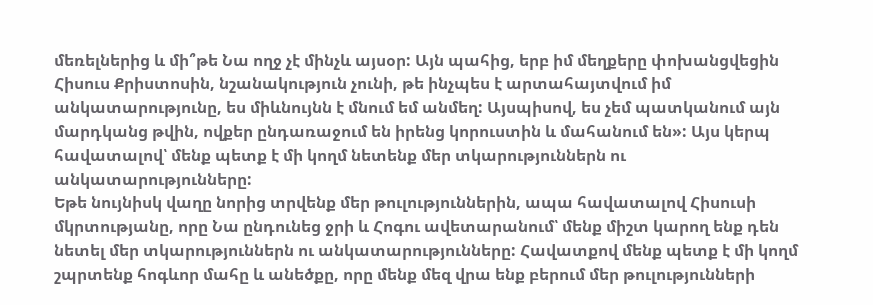մեռելներից և մի՞թե Նա ողջ չէ մինչև այսօր: Այն պահից, երբ իմ մեղքերը փոխանցվեցին Հիսուս Քրիստոսին, նշանակություն չունի, թե ինչպես է արտահայտվում իմ անկատարությունը, ես միևնույնն է մնում եմ անմեղ: Այսպիսով, ես չեմ պատկանում այն մարդկանց թվին, ովքեր ընդառաջում են իրենց կորուստին և մահանում են»: Այս կերպ հավատալով՝ մենք պետք է մի կողմ նետենք մեր տկարություններն ու անկատարությունները:
Եթե նույնիսկ վաղը նորից տրվենք մեր թուլություններին, ապա հավատալով Հիսուսի մկրտությանը, որը Նա ընդունեց ջրի և Հոգու ավետարանում՝ մենք միշտ կարող ենք դեն նետել մեր տկարություններն ու անկատարությունները: Հավատքով մենք պետք է մի կողմ շպրտենք հոգևոր մահը և անեծքը, որը մենք մեզ վրա ենք բերում մեր թուլությունների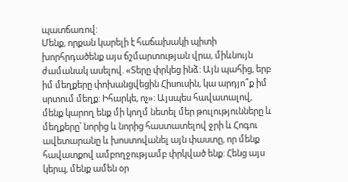պատճառով:
Մենք, որքան կարելի է հաճախակի պիտի խորհրդածենք այս ճշմարտության վրա, միևնույն ժամանակ ասելով. «Տերը փրկեց ինձ: Այն պահից, երբ իմ մեղքերը փոխանցվեցին Հիսուսին, կա արդյո՞ք իմ սրտում մեղք: Իհարկե, ոչ»: Այսպես հավատալով, մենք կարող ենք մի կողմ նետել մեր թուլությունները և մեղքերը՝ նորից և նորից հաստատելով ջրի և Հոգու ավետարանը և խոստովանել այն փաստը, որ մենք հավատքով ամբողջությամբ փրկված ենք: Հենց այս կերպ, մենք ամեն օր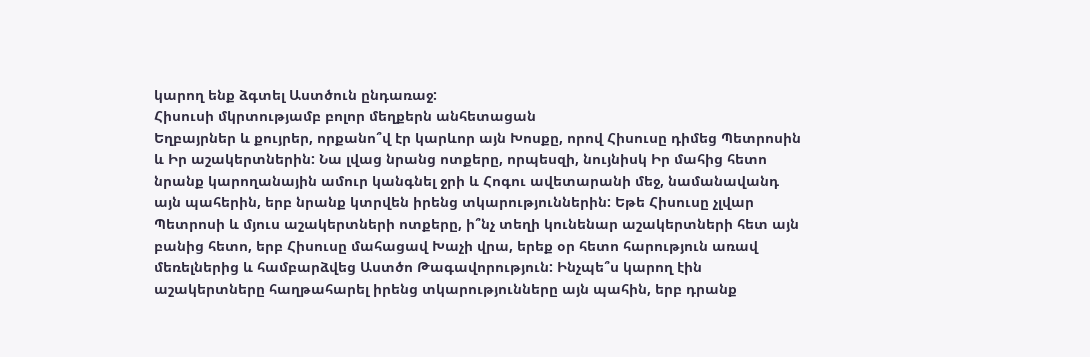կարող ենք ձգտել Աստծուն ընդառաջ:
Հիսուսի մկրտությամբ բոլոր մեղքերն անհետացան
Եղբայրներ և քույրեր, որքանո՞վ էր կարևոր այն Խոսքը, որով Հիսուսը դիմեց Պետրոսին և Իր աշակերտներին: Նա լվաց նրանց ոտքերը, որպեսզի, նույնիսկ Իր մահից հետո նրանք կարողանային ամուր կանգնել ջրի և Հոգու ավետարանի մեջ, նամանավանդ այն պահերին, երբ նրանք կտրվեն իրենց տկարություններին: Եթե Հիսուսը չլվար Պետրոսի և մյուս աշակերտների ոտքերը, ի՞նչ տեղի կունենար աշակերտների հետ այն բանից հետո, երբ Հիսուսը մահացավ Խաչի վրա, երեք օր հետո հարություն առավ մեռելներից և համբարձվեց Աստծո Թագավորություն: Ինչպե՞ս կարող էին աշակերտները հաղթահարել իրենց տկարությունները այն պահին, երբ դրանք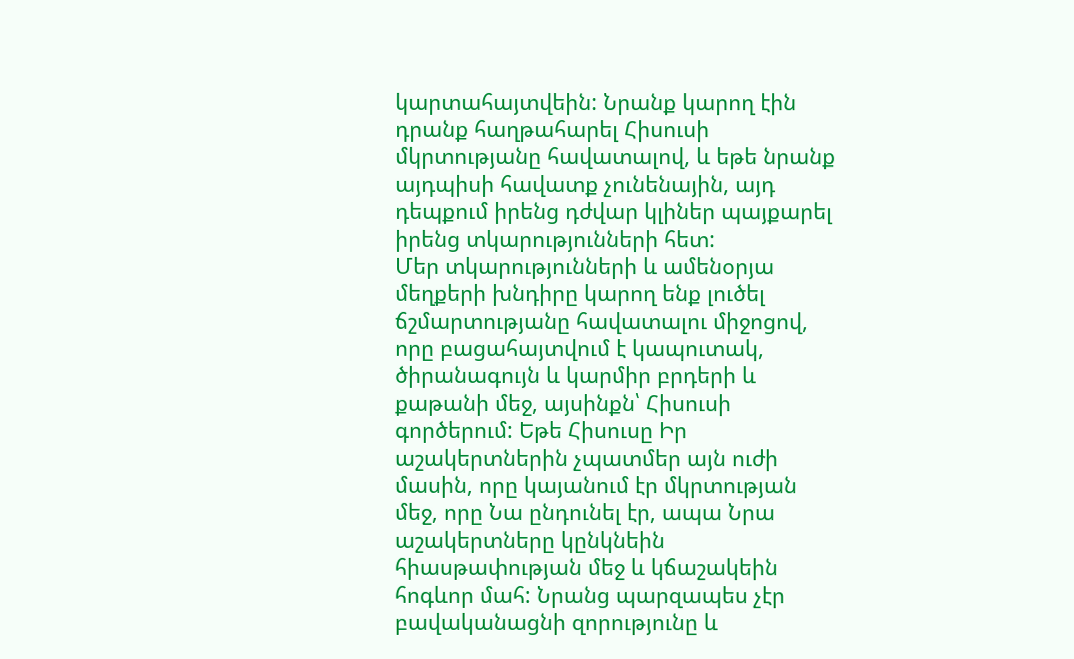կարտահայտվեին: Նրանք կարող էին դրանք հաղթահարել Հիսուսի մկրտությանը հավատալով, և եթե նրանք այդպիսի հավատք չունենային, այդ դեպքում իրենց դժվար կլիներ պայքարել իրենց տկարությունների հետ:
Մեր տկարությունների և ամենօրյա մեղքերի խնդիրը կարող ենք լուծել ճշմարտությանը հավատալու միջոցով, որը բացահայտվում է կապուտակ, ծիրանագույն և կարմիր բրդերի և քաթանի մեջ, այսինքն՝ Հիսուսի գործերում: Եթե Հիսուսը Իր աշակերտներին չպատմեր այն ուժի մասին, որը կայանում էր մկրտության մեջ, որը Նա ընդունել էր, ապա Նրա աշակերտները կընկնեին հիասթափության մեջ և կճաշակեին հոգևոր մահ: Նրանց պարզապես չէր բավականացնի զորությունը և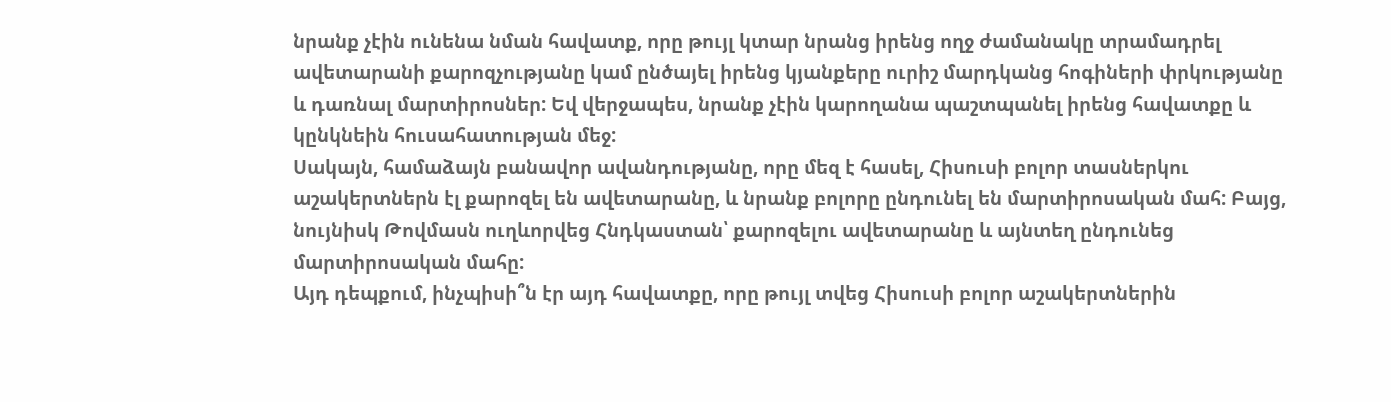նրանք չէին ունենա նման հավատք, որը թույլ կտար նրանց իրենց ողջ ժամանակը տրամադրել ավետարանի քարոզչությանը կամ ընծայել իրենց կյանքերը ուրիշ մարդկանց հոգիների փրկությանը և դառնալ մարտիրոսներ: Եվ վերջապես, նրանք չէին կարողանա պաշտպանել իրենց հավատքը և կընկնեին հուսահատության մեջ:
Սակայն, համաձայն բանավոր ավանդությանը, որը մեզ է հասել, Հիսուսի բոլոր տասներկու աշակերտներն էլ քարոզել են ավետարանը, և նրանք բոլորը ընդունել են մարտիրոսական մահ: Բայց, նույնիսկ Թովմասն ուղևորվեց Հնդկաստան՝ քարոզելու ավետարանը և այնտեղ ընդունեց մարտիրոսական մահը:
Այդ դեպքում, ինչպիսի՞ն էր այդ հավատքը, որը թույլ տվեց Հիսուսի բոլոր աշակերտներին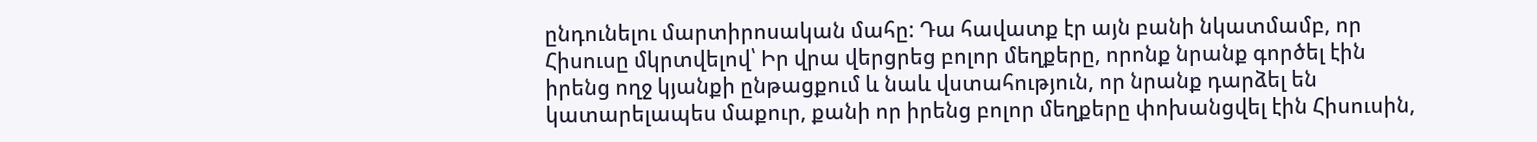ընդունելու մարտիրոսական մահը: Դա հավատք էր այն բանի նկատմամբ, որ Հիսուսը մկրտվելով՝ Իր վրա վերցրեց բոլոր մեղքերը, որոնք նրանք գործել էին իրենց ողջ կյանքի ընթացքում և նաև վստահություն, որ նրանք դարձել են կատարելապես մաքուր, քանի որ իրենց բոլոր մեղքերը փոխանցվել էին Հիսուսին,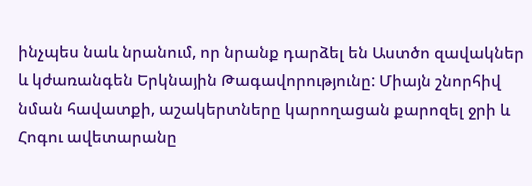ինչպես նաև նրանում, որ նրանք դարձել են Աստծո զավակներ և կժառանգեն Երկնային Թագավորությունը: Միայն շնորհիվ նման հավատքի, աշակերտները կարողացան քարոզել ջրի և Հոգու ավետարանը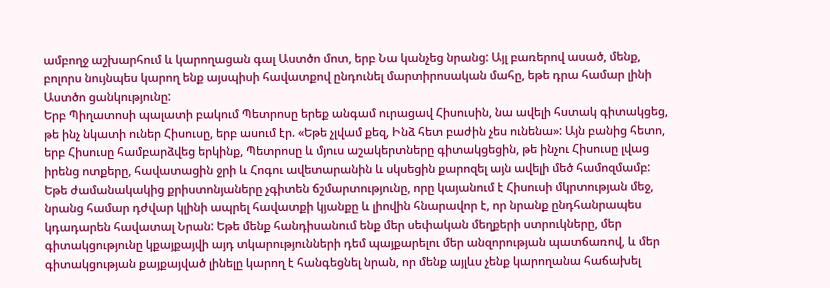ամբողջ աշխարհում և կարողացան գալ Աստծո մոտ, երբ Նա կանչեց նրանց: Այլ բառերով ասած, մենք, բոլորս նույնպես կարող ենք այսպիսի հավատքով ընդունել մարտիրոսական մահը, եթե դրա համար լինի Աստծո ցանկությունը:
Երբ Պիղատոսի պալատի բակում Պետրոսը երեք անգամ ուրացավ Հիսուսին, նա ավելի հստակ գիտակցեց, թե ինչ նկատի ուներ Հիսուսը, երբ ասում էր. «Եթե չլվամ քեզ, Ինձ հետ բաժին չես ունենա»: Այն բանից հետո, երբ Հիսուսը համբարձվեց երկինք, Պետրոսը և մյուս աշակերտները գիտակցեցին, թե ինչու Հիսուսը լվաց իրենց ոտքերը, հավատացին ջրի և Հոգու ավետարանին և սկսեցին քարոզել այն ավելի մեծ համոզմամբ:
Եթե ժամանակակից քրիստոնյաները չգիտեն ճշմարտությունը, որը կայանում է Հիսուսի մկրտության մեջ, նրանց համար դժվար կլինի ապրել հավատքի կյանքը և լիովին հնարավոր է, որ նրանք ընդհանրապես կդադարեն հավատալ Նրան: Եթե մենք հանդիսանում ենք մեր սեփական մեղքերի ստրուկները, մեր գիտակցությունը կքայքայվի այդ տկարությունների դեմ պայքարելու մեր անզորության պատճառով, և մեր գիտակցության քայքայված լինելը կարող է հանգեցնել նրան, որ մենք այլևս չենք կարողանա հաճախել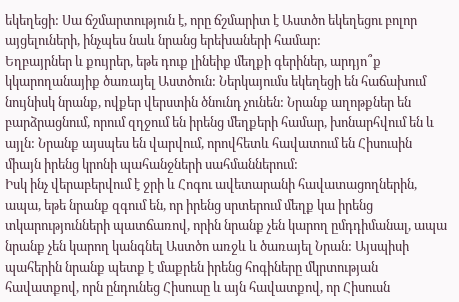եկեղեցի: Սա ճշմարտություն է, որը ճշմարիտ է Աստծո եկեղեցու բոլոր այցելուների, ինչպես նաև նրանց երեխաների համար:
Եղբայրներ և քույրեր, եթե դուք լինեիք մեղքի գերիներ, արդյո՞ք կկարողանայիք ծառայել Աստծուն: Ներկայումս եկեղեցի են հաճախում նույնիսկ նրանք, ովքեր վերստին ծնունդ չունեն: Նրանք աղոթքներ են բարձրացնում, որում զղջում են իրենց մեղքերի համար, խոնարհվում են և այլն: Նրանք այսպես են վարվում, որովհետև հավատում են Հիսուսին միայն իրենց կրոնի պահանջների սահմաններում:
Իսկ ինչ վերաբերվում է ջրի և Հոգու ավետարանի հավատացողներին, ապա, եթե նրանք զգում են, որ իրենց սրտերում մեղք կա իրենց տկարությունների պատճառով, որին նրանք չեն կարող ըմդդիմանալ, ապա նրանք չեն կարող կանգնել Աստծո առջև և ծառայել Նրան: Այսպիսի պահերին նրանք պետք է մաքրեն իրենց հոգիները մկրտության հավատքով, որն ընդունեց Հիսուսը և այն հավատքով, որ Հիսուսն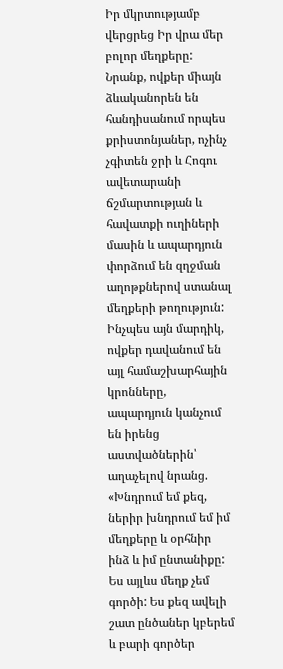Իր մկրտությամբ վերցրեց Իր վրա մեր բոլոր մեղքերը:
Նրանք, ովքեր միայն ձևականորեն են հանդիսանում որպես քրիստոնյաներ, ոչինչ չգիտեն ջրի և Հոգու ավետարանի ճշմարտության և հավատքի ուղիների մասին և ապարդյուն փորձում են զղջման աղոթքներով ստանալ մեղքերի թողություն: Ինչպես այն մարդիկ, ովքեր դավանում են այլ համաշխարհային կրոնները, ապարդյուն կանչում են իրենց աստվածներին՝ աղաչելով նրանց. «Խնդրում եմ քեզ, ներիր խնդրում եմ իմ մեղքերը և օրհնիր ինձ և իմ ընտանիքը: Ես այլևս մեղք չեմ գործի: Ես քեզ ավելի շատ ընծաներ կբերեմ և բարի գործեր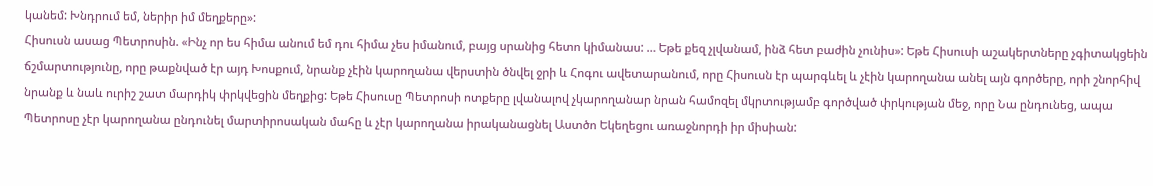կանեմ: Խնդրում եմ, ներիր իմ մեղքերը»:
Հիսուսն ասաց Պետրոսին. «Ինչ որ ես հիմա անում եմ դու հիմա չես իմանում, բայց սրանից հետո կիմանաս: … Եթե քեզ չլվանամ, ինձ հետ բաժին չունիս»: Եթե Հիսուսի աշակերտները չգիտակցեին ճշմարտությունը, որը թաքնված էր այդ Խոսքում, նրանք չէին կարողանա վերստին ծնվել ջրի և Հոգու ավետարանում, որը Հիսուսն էր պարգևել և չէին կարողանա անել այն գործերը, որի շնորհիվ նրանք և նաև ուրիշ շատ մարդիկ փրկվեցին մեղքից: Եթե Հիսուսը Պետրոսի ոտքերը լվանալով չկարողանար նրան համոզել մկրտությամբ գործված փրկության մեջ, որը Նա ընդունեց, ապա Պետրոսը չէր կարողանա ընդունել մարտիրոսական մահը և չէր կարողանա իրականացնել Աստծո Եկեղեցու առաջնորդի իր միսիան: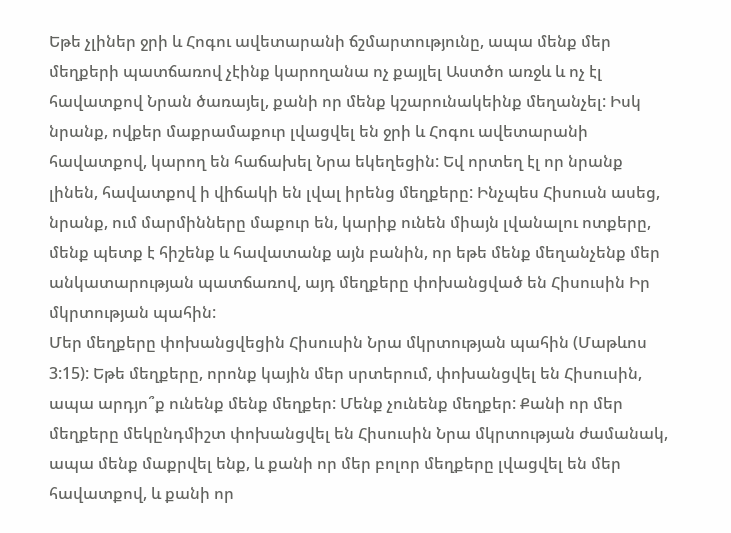Եթե չլիներ ջրի և Հոգու ավետարանի ճշմարտությունը, ապա մենք մեր մեղքերի պատճառով չէինք կարողանա ոչ քայլել Աստծո առջև և ոչ էլ հավատքով Նրան ծառայել, քանի որ մենք կշարունակեինք մեղանչել: Իսկ նրանք, ովքեր մաքրամաքուր լվացվել են ջրի և Հոգու ավետարանի հավատքով, կարող են հաճախել Նրա եկեղեցին: Եվ որտեղ էլ որ նրանք լինեն, հավատքով ի վիճակի են լվալ իրենց մեղքերը: Ինչպես Հիսուսն ասեց, նրանք, ում մարմինները մաքուր են, կարիք ունեն միայն լվանալու ոտքերը, մենք պետք է հիշենք և հավատանք այն բանին, որ եթե մենք մեղանչենք մեր անկատարության պատճառով, այդ մեղքերը փոխանցված են Հիսուսին Իր մկրտության պահին:
Մեր մեղքերը փոխանցվեցին Հիսուսին Նրա մկրտության պահին (Մաթևոս 3:15): Եթե մեղքերը, որոնք կային մեր սրտերում, փոխանցվել են Հիսուսին, ապա արդյո՞ք ունենք մենք մեղքեր: Մենք չունենք մեղքեր: Քանի որ մեր մեղքերը մեկընդմիշտ փոխանցվել են Հիսուսին Նրա մկրտության ժամանակ, ապա մենք մաքրվել ենք, և քանի որ մեր բոլոր մեղքերը լվացվել են մեր հավատքով, և քանի որ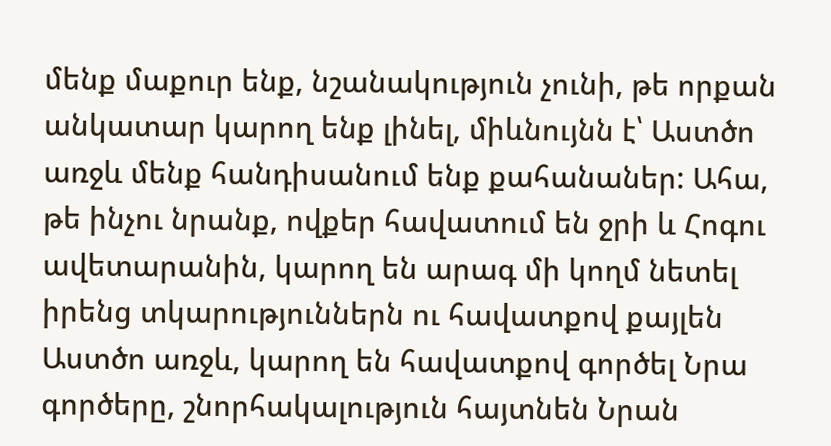մենք մաքուր ենք, նշանակություն չունի, թե որքան անկատար կարող ենք լինել, միևնույնն է՝ Աստծո առջև մենք հանդիսանում ենք քահանաներ: Ահա, թե ինչու նրանք, ովքեր հավատում են ջրի և Հոգու ավետարանին, կարող են արագ մի կողմ նետել իրենց տկարություններն ու հավատքով քայլեն Աստծո առջև, կարող են հավատքով գործել Նրա գործերը, շնորհակալություն հայտնեն Նրան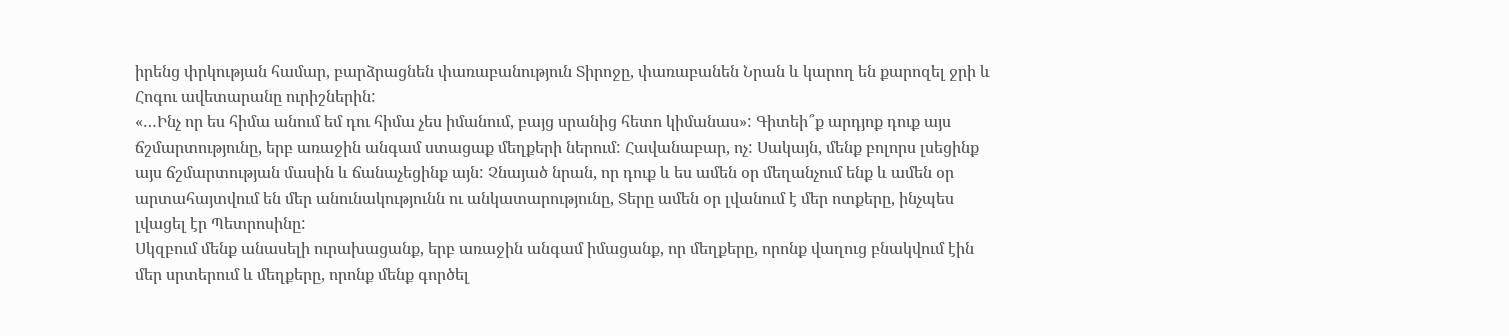իրենց փրկության համար, բարձրացնեն փառաբանություն Տիրոջը, փառաբանեն Նրան և կարող են քարոզել ջրի և Հոգու ավետարանը ուրիշներին:
«…Ինչ որ ես հիմա անում եմ դու հիմա չես իմանում, բայց սրանից հետո կիմանաս»: Գիտեի՞ք արդյոք դուք այս ճշմարտությունը, երբ առաջին անգամ ստացաք մեղքերի ներում: Հավանաբար, ոչ: Սակայն, մենք բոլորս լսեցինք այս ճշմարտության մասին և ճանաչեցինք այն: Չնայած նրան, որ դուք և ես ամեն օր մեղանչում ենք և ամեն օր արտահայտվում են մեր անունակությունն ու անկատարությունը, Տերը ամեն օր լվանում է մեր ոտքերը, ինչպես լվացել էր Պետրոսինը:
Սկզբում մենք անասելի ուրախացանք, երբ առաջին անգամ իմացանք, որ մեղքերը, որոնք վաղուց բնակվում էին մեր սրտերում և մեղքերը, որոնք մենք գործել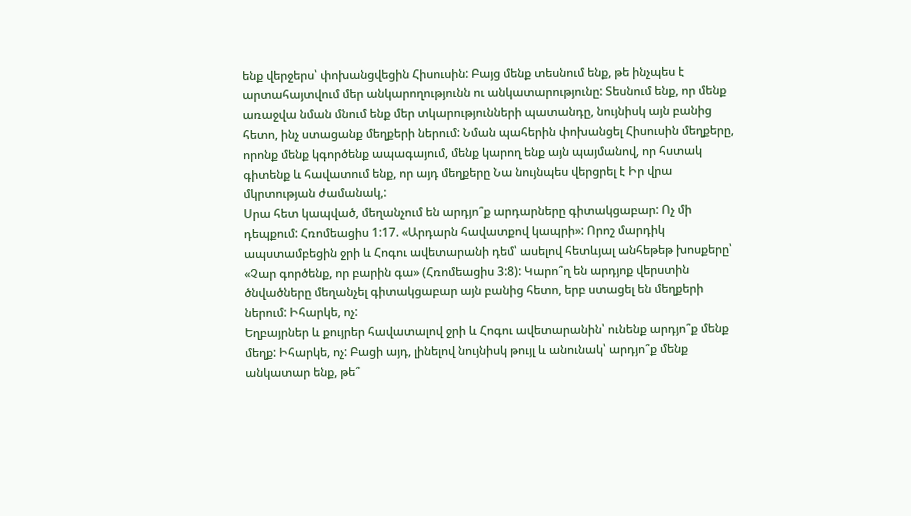ենք վերջերս՝ փոխանցվեցին Հիսուսին: Բայց մենք տեսնում ենք, թե ինչպես է արտահայտվում մեր անկարողությունն ու անկատարությունը: Տեսնում ենք, որ մենք առաջվա նման մնում ենք մեր տկարությունների պատանդը, նույնիսկ այն բանից հետո, ինչ ստացանք մեղքերի ներում: Նման պահերին փոխանցել Հիսուսին մեղքերը, որոնք մենք կգործենք ապագայում, մենք կարող ենք այն պայմանով, որ հստակ գիտենք և հավատում ենք, որ այդ մեղքերը Նա նույնպես վերցրել է Իր վրա մկրտության ժամանակ,:
Սրա հետ կապված, մեղանչում են արդյո՞ք արդարները գիտակցաբար: Ոչ մի դեպքում: Հռոմեացիս 1:17. «Արդարն հավատքով կապրի»: Որոշ մարդիկ ապստամբեցին ջրի և Հոգու ավետարանի դեմ՝ ասելով հետևյալ անհեթեթ խոսքերը՝ «Չար գործենք, որ բարին գա» (Հռոմեացիս 3:8): Կարո՞ղ են արդյոք վերստին ծնվածները մեղանչել գիտակցաբար այն բանից հետո, երբ ստացել են մեղքերի ներում: Իհարկե, ոչ:
Եղբայրներ և քույրեր հավատալով ջրի և Հոգու ավետարանին՝ ունենք արդյո՞ք մենք մեղք: Իհարկե, ոչ: Բացի այդ, լինելով նույնիսկ թույլ և անունակ՝ արդյո՞ք մենք անկատար ենք, թե՞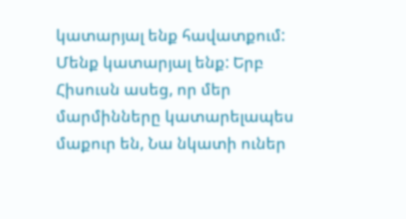կատարյալ ենք հավատքում: Մենք կատարյալ ենք: Երբ Հիսուսն ասեց, որ մեր մարմինները կատարելապես մաքուր են, Նա նկատի ուներ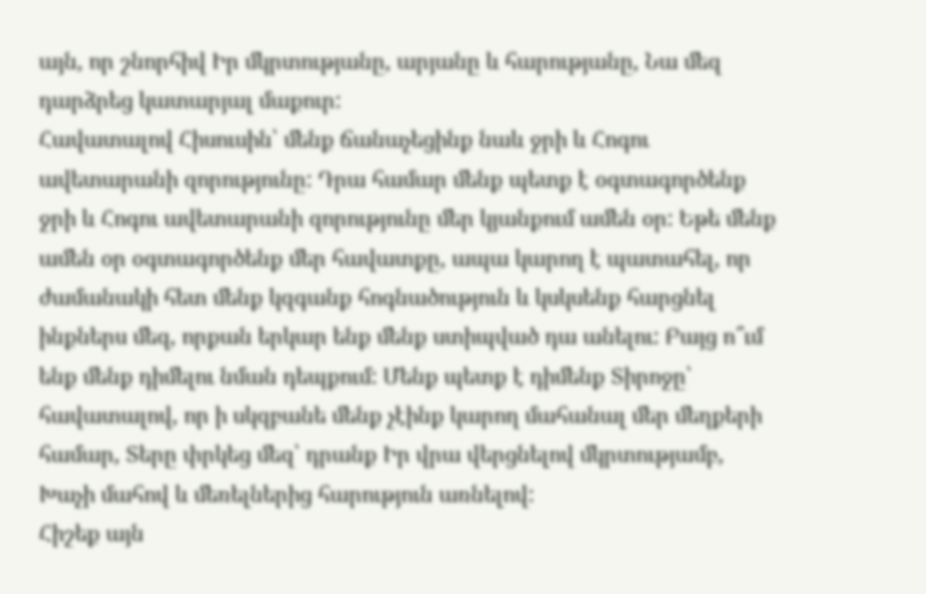այն, որ շնորհիվ Իր մկրտությանը, արյանը և հարությանը, Նա մեզ դարձրեց կատարյալ մաքուր:
Հավատալով Հիսուսին՝ մենք ճանաչեցինք նաև ջրի և Հոգու ավետարանի զորությունը: Դրա համար մենք պետք է օգտագործենք ջրի և Հոգու ավետարանի զորությունը մեր կյանքում ամեն օր: Եթե մենք ամեն օր օգտագործենք մեր հավատքը, ապա կարող է պատահել, որ ժամանակի հետ մենք կզգանք հոգնածություն և կսկսենք հարցնել ինքներս մեզ, որքան երկար ենք մենք ստիպված դա անելու: Բայց ո՞ւմ ենք մենք դիմելու նման դեպքում: Մենք պետք է դիմենք Տիրոջը՝ հավատալով, որ ի սկզբանե մենք չէինք կարող մահանալ մեր մեղքերի համար, Տերը փրկեց մեզ՝ դրանք Իր վրա վերցնելով մկրտությամբ, Խաչի մահով և մեռելներից հարություն առնելով:
Հիշեք այն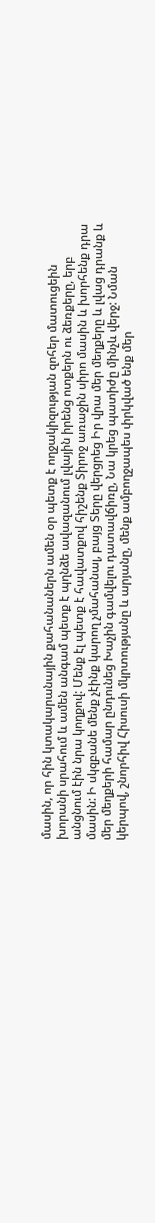մասին, որ հին կտակարանային քահանաներն ամեն օր պետք է ողջակիզության զոհեր մատուցեին խորանի սրահում և ամեն անգամ պետք է պղնձե ավազանում լվային իրենց ոտքերն ու ձեռքերը, երբ անցնում էին նրա կողքով: Մենք էլ պետք է հավատքով հիշենք Տիրոջ առաջին սիրո մասին և խորհենք դրա մասին: Ի սկզբանե մենք չէինք կարող չմահանալ, բայց Տերը վերցրեց Իր վրա մեր մեղքերը և լվաց դրանք և մեր մեղքերի համար ընդունեց Խաչին գամվելու դատավճիռը, Նա կրեց պատիժը մինչև վերջ: Նման կերպով, շնորհիվ Հիսուսի մկրտությանը և արյանը, մենք ամբողջապես փրկված ենք մեր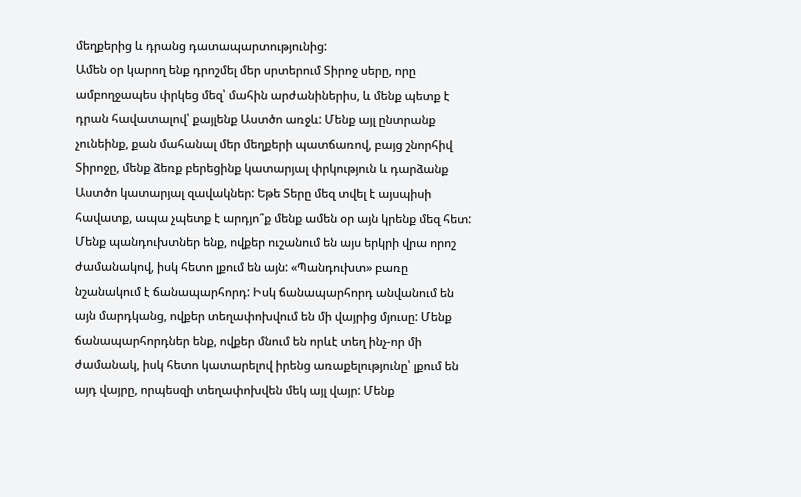մեղքերից և դրանց դատապարտությունից:
Ամեն օր կարող ենք դրոշմել մեր սրտերում Տիրոջ սերը, որը ամբողջապես փրկեց մեզ՝ մահին արժանիներիս, և մենք պետք է դրան հավատալով՝ քայլենք Աստծո առջև: Մենք այլ ընտրանք չունեինք, քան մահանալ մեր մեղքերի պատճառով, բայց շնորհիվ Տիրոջը, մենք ձեռք բերեցինք կատարյալ փրկություն և դարձանք Աստծո կատարյալ զավակներ: Եթե Տերը մեզ տվել է այսպիսի հավատք, ապա չպետք է արդյո՞ք մենք ամեն օր այն կրենք մեզ հետ:
Մենք պանդուխտներ ենք, ովքեր ուշանում են այս երկրի վրա որոշ ժամանակով, իսկ հետո լքում են այն: «Պանդուխտ» բառը նշանակում է ճանապարհորդ: Իսկ ճանապարհորդ անվանում են այն մարդկանց, ովքեր տեղափոխվում են մի վայրից մյուսը: Մենք ճանապարհորդներ ենք, ովքեր մնում են որևէ տեղ ինչ-որ մի ժամանակ, իսկ հետո կատարելով իրենց առաքելությունը՝ լքում են այդ վայրը, որպեսզի տեղափոխվեն մեկ այլ վայր: Մենք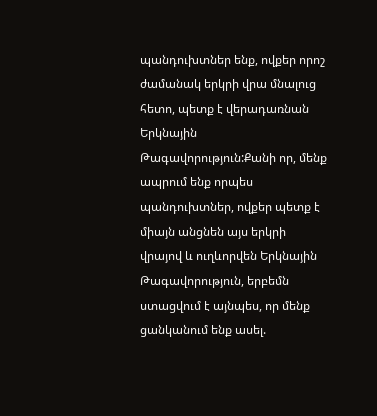պանդուխտներ ենք, ովքեր որոշ ժամանակ երկրի վրա մնալուց հետո, պետք է վերադառնան Երկնային Թագավորություն:Քանի որ, մենք ապրում ենք որպես պանդուխտներ, ովքեր պետք է միայն անցնեն այս երկրի վրայով և ուղևորվեն Երկնային Թագավորություն, երբեմն ստացվում է այնպես, որ մենք ցանկանում ենք ասել.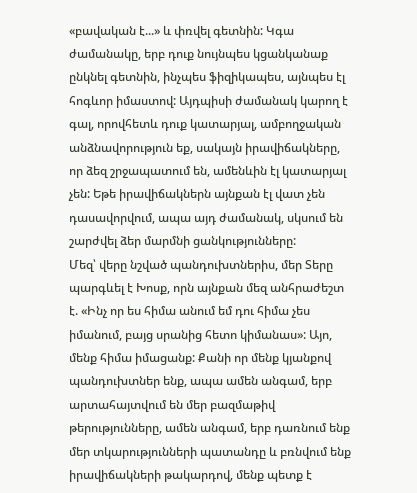«բավական է...» և փռվել գետնին: Կգա ժամանակը, երբ դուք նույնպես կցանկանաք ընկնել գետնին, ինչպես ֆիզիկապես, այնպես էլ հոգևոր իմաստով: Այդպիսի ժամանակ կարող է գալ, որովհետև դուք կատարյալ, ամբողջական անձնավորություն եք, սակայն իրավիճակները, որ ձեզ շրջապատում են, ամենևին էլ կատարյալ չեն: Եթե իրավիճակներն այնքան էլ վատ չեն դասավորվում, ապա այդ ժամանակ, սկսում են շարժվել ձեր մարմնի ցանկությունները:
Մեզ՝ վերը նշված պանդուխտներիս, մեր Տերը պարգևել է Խոսք, որն այնքան մեզ անհրաժեշտ է. «Ինչ որ ես հիմա անում եմ դու հիմա չես իմանում, բայց սրանից հետո կիմանաս»: Այո, մենք հիմա իմացանք: Քանի որ մենք կյանքով պանդուխտներ ենք, ապա ամեն անգամ, երբ արտահայտվում են մեր բազմաթիվ թերությունները, ամեն անգամ, երբ դառնում ենք մեր տկարությունների պատանդը և բռնվում ենք իրավիճակների թակարդով, մենք պետք է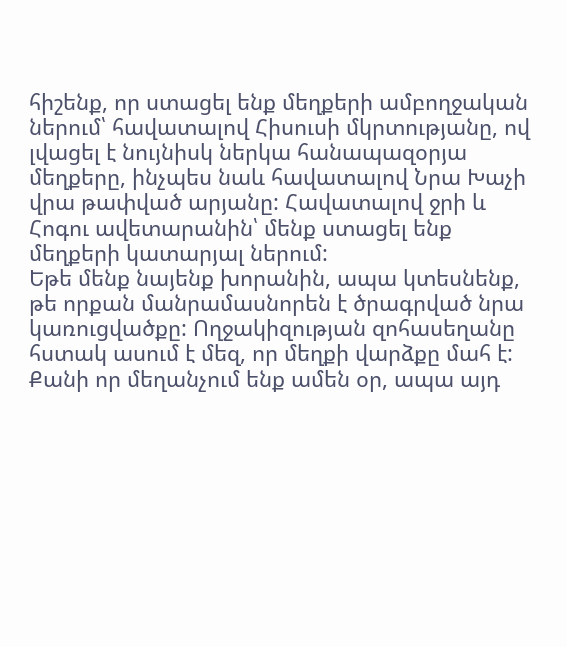հիշենք, որ ստացել ենք մեղքերի ամբողջական ներում՝ հավատալով Հիսուսի մկրտությանը, ով լվացել է նույնիսկ ներկա հանապազօրյա մեղքերը, ինչպես նաև հավատալով Նրա Խաչի վրա թափված արյանը: Հավատալով ջրի և Հոգու ավետարանին՝ մենք ստացել ենք մեղքերի կատարյալ ներում:
Եթե մենք նայենք խորանին, ապա կտեսնենք, թե որքան մանրամասնորեն է ծրագրված նրա կառուցվածքը: Ողջակիզության զոհասեղանը հստակ ասում է մեզ, որ մեղքի վարձքը մահ է: Քանի որ մեղանչում ենք ամեն օր, ապա այդ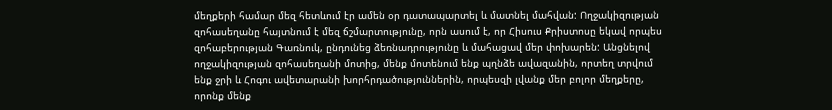մեղքերի համար մեզ հետևում էր ամեն օր դատապարտել և մատնել մահվան: Ողջակիզության զոհասեղանը հայտնում է մեզ ճշմարտությունը, որն ասում է, որ Հիսուս Քրիստոսը եկավ որպես զոհաբերության Գառնուկ, ընդունեց ձեռնադրությունը և մահացավ մեր փոխարեն: Անցնելով ողջակիզության զոհասեղանի մոտից, մենք մոտենում ենք պղնձե ավազանին, որտեղ տրվում ենք ջրի և Հոգու ավետարանի խորհրդածություններին, որպեսզի լվանք մեր բոլոր մեղքերը, որոնք մենք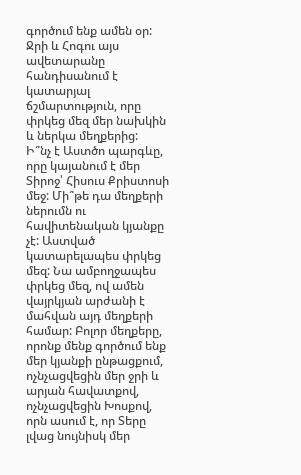գործում ենք ամեն օր: Ջրի և Հոգու այս ավետարանը հանդիսանում է կատարյալ ճշմարտություն, որը փրկեց մեզ մեր նախկին և ներկա մեղքերից:
Ի՞նչ է Աստծո պարգևը, որը կայանում է մեր Տիրոջ՝ Հիսուս Քրիստոսի մեջ: Մի՞թե դա մեղքերի ներումն ու հավիտենական կյանքը չէ: Աստված կատարելապես փրկեց մեզ: Նա ամբողջապես փրկեց մեզ, ով ամեն վայրկյան արժանի է մահվան այդ մեղքերի համար: Բոլոր մեղքերը, որոնք մենք գործում ենք մեր կյանքի ընթացքում, ոչնչացվեցին մեր ջրի և արյան հավատքով, ոչնչացվեցին Խոսքով, որն ասում է, որ Տերը լվաց նույնիսկ մեր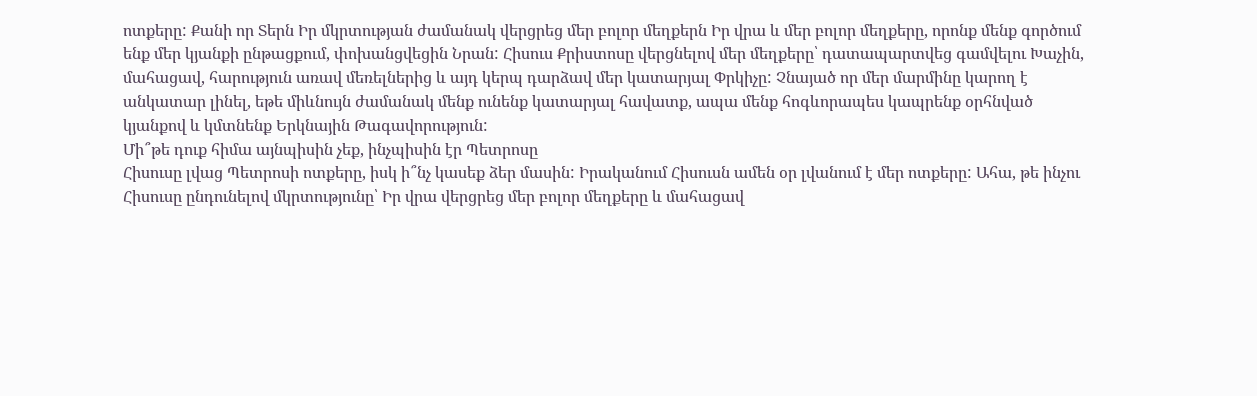ոտքերը: Քանի որ Տերն Իր մկրտության ժամանակ վերցրեց մեր բոլոր մեղքերն Իր վրա և մեր բոլոր մեղքերը, որոնք մենք գործում ենք մեր կյանքի ընթացքում, փոխանցվեցին Նրան: Հիսուս Քրիստոսը վերցնելով մեր մեղքերը՝ դատապարտվեց գամվելու Խաչին, մահացավ, հարություն առավ մեռելներից և այդ կերպ դարձավ մեր կատարյալ Փրկիչը: Չնայած որ մեր մարմինը կարող է անկատար լինել, եթե միևնույն ժամանակ մենք ունենք կատարյալ հավատք, ապա մենք հոգևորապես կապրենք օրհնված կյանքով և կմտնենք Երկնային Թագավորություն:
Մի՞թե դուք հիմա այնպիսին չեք, ինչպիսին էր Պետրոսը
Հիսուսը լվաց Պետրոսի ոտքերը, իսկ ի՞նչ կասեք ձեր մասին: Իրականում Հիսուսն ամեն օր լվանում է մեր ոտքերը: Ահա, թե ինչու Հիսուսը ընդունելով մկրտությունը՝ Իր վրա վերցրեց մեր բոլոր մեղքերը և մահացավ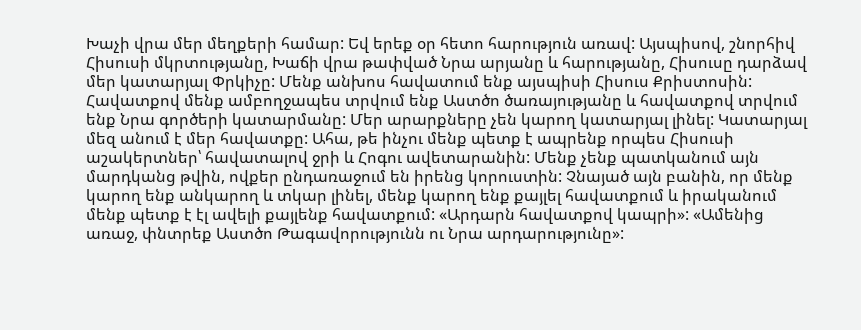Խաչի վրա մեր մեղքերի համար: Եվ երեք օր հետո հարություն առավ: Այսպիսով, շնորհիվ Հիսուսի մկրտությանը, Խաճի վրա թափված Նրա արյանը և հարությանը, Հիսուսը դարձավ մեր կատարյալ Փրկիչը: Մենք անխոս հավատում ենք այսպիսի Հիսուս Քրիստոսին:
Հավատքով մենք ամբողջապես տրվում ենք Աստծո ծառայությանը և հավատքով տրվում ենք Նրա գործերի կատարմանը: Մեր արարքները չեն կարող կատարյալ լինել: Կատարյալ մեզ անում է մեր հավատքը: Ահա, թե ինչու մենք պետք է ապրենք որպես Հիսուսի աշակերտներ՝ հավատալով ջրի և Հոգու ավետարանին: Մենք չենք պատկանում այն մարդկանց թվին, ովքեր ընդառաջում են իրենց կորուստին: Չնայած այն բանին, որ մենք կարող ենք անկարող և տկար լինել, մենք կարող ենք քայլել հավատքում և իրականում մենք պետք է էլ ավելի քայլենք հավատքում: «Արդարն հավատքով կապրի»: «Ամենից առաջ, փնտրեք Աստծո Թագավորությունն ու Նրա արդարությունը»: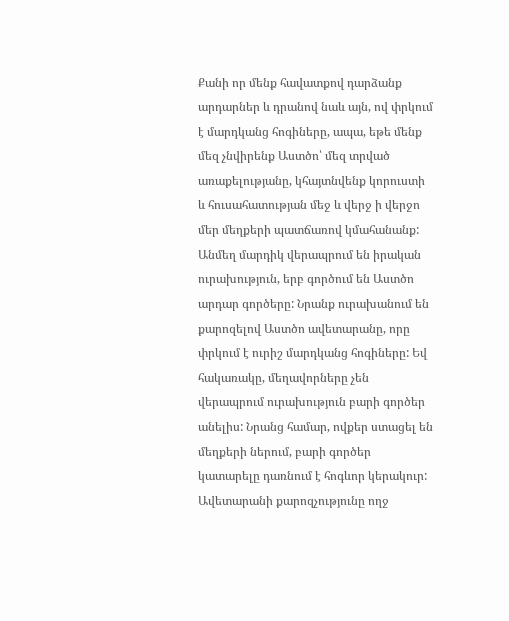Քանի որ մենք հավատքով դարձանք արդարներ և դրանով նաև այն, ով փրկում է մարդկանց հոգիները, ապա, եթե մենք մեզ չնվիրենք Աստծո՝ մեզ տրված առաքելությանը, կհայտնվենք կորուստի և հուսահատության մեջ և վերջ ի վերջո մեր մեղքերի պատճառով կմահանանք:
Անմեղ մարդիկ վերապրում են իրական ուրախություն, երբ գործում են Աստծո արդար գործերը: Նրանք ուրախանում են քարոզելով Աստծո ավետարանը, որը փրկում է ուրիշ մարդկանց հոգիները: Եվ հակառակը, մեղավորները չեն վերապրում ուրախություն բարի գործեր անելիս: Նրանց համար, ովքեր ստացել են մեղքերի ներում, բարի գործեր կատարելը դառնում է հոգևոր կերակուր: Ավետարանի քարոզչությունը ողջ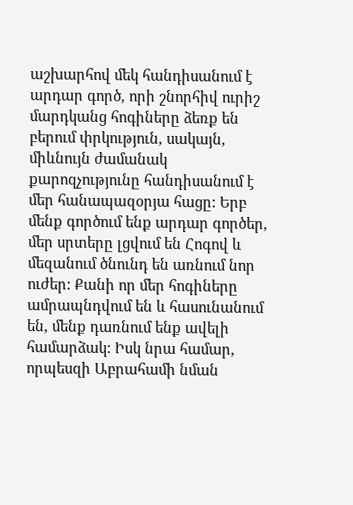աշխարհով մեկ հանդիսանում է արդար գործ, որի շնորհիվ ուրիշ մարդկանց հոգիները ձեռք են բերում փրկություն, սակայն, միևնույն ժամանակ քարոզչությունը հանդիսանում է մեր հանապազօրյա հացը: Երբ մենք գործում ենք արդար գործեր, մեր սրտերը լցվում են Հոգով և մեզանում ծնունդ են առնում նոր ուժեր: Քանի որ մեր հոգիները ամրապնդվում են և հասունանում են, մենք դառնում ենք ավելի համարձակ: Իսկ նրա համար, որպեսզի Աբրահամի նման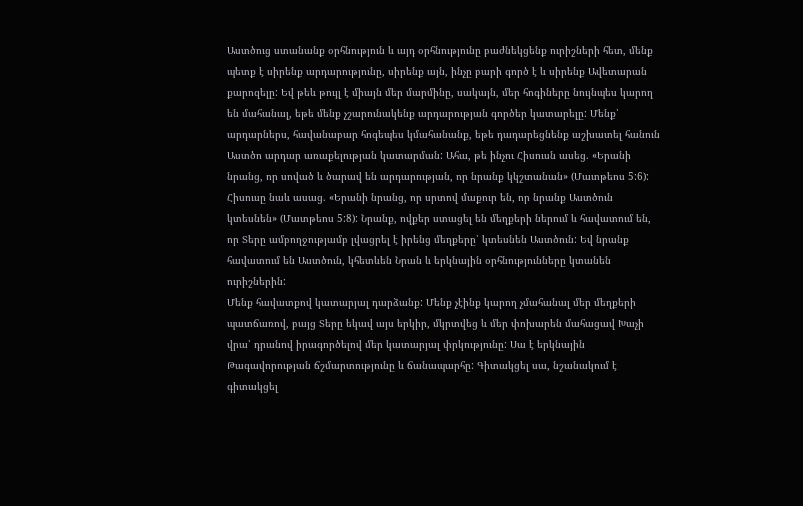Աստծուց ստանանք օրհնություն և այդ օրհնությունը բաժնեկցենք ուրիշների հետ, մենք պետք է սիրենք արդարությունը, սիրենք այն, ինչը բարի գործ է և սիրենք Ավետարան քարոզելը: Եվ թեև թույլ է միայն մեր մարմինը, սակայն, մեր հոգիները նույնպես կարող են մահանալ, եթե մենք չշարունակենք արդարության գործեր կատարելը: Մենք՝ արդարներս, հավանաբար հոգեպես կմահանանք, եթե դադարեցնենք աշխատել հանուն Աստծո արդար առաքելության կատարման: Ահա, թե ինչու Հիսուսն ասեց. «Երանի նրանց, որ սոված և ծարավ են արդարության, որ նրանք կկշտանան» (Մատթեոս 5:6):
Հիսուսը նաև ասաց. «Երանի նրանց, որ սրտով մաքուր են, որ նրանք Աստծուն կտեսնեն» (Մատթեոս 5:8): Նրանք, ովքեր ստացել են մեղքերի ներում և հավատում են, որ Տերը ամբողջությամբ լվացրել է իրենց մեղքերը՝ կտեսնեն Աստծուն: Եվ նրանք հավատում են Աստծուն, կհետևեն Նրան և երկնային օրհնությունները կտանեն ուրիշներին:
Մենք հավատքով կատարյալ դարձանք: Մենք չէինք կարող չմահանալ մեր մեղքերի պատճառով, բայց Տերը եկավ այս երկիր, մկրտվեց և մեր փոխարեն մահացավ Խաչի վրա՝ դրանով իրագործելով մեր կատարյալ փրկությունը: Սա է երկնային Թագավորության ճշմարտությունը և ճանապարհը: Գիտակցել սա, նշանակում է գիտակցել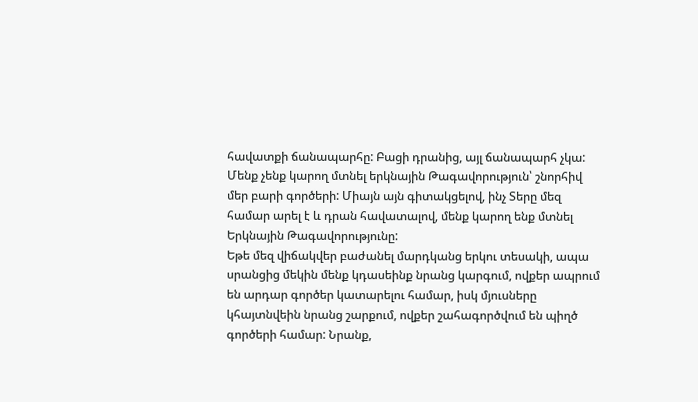հավատքի ճանապարհը: Բացի դրանից, այլ ճանապարհ չկա: Մենք չենք կարող մտնել երկնային Թագավորություն՝ շնորհիվ մեր բարի գործերի: Միայն այն գիտակցելով, ինչ Տերը մեզ համար արել է և դրան հավատալով, մենք կարող ենք մտնել Երկնային Թագավորությունը:
Եթե մեզ վիճակվեր բաժանել մարդկանց երկու տեսակի, ապա սրանցից մեկին մենք կդասեինք նրանց կարգում, ովքեր ապրում են արդար գործեր կատարելու համար, իսկ մյուսները կհայտնվեին նրանց շարքում, ովքեր շահագործվում են պիղծ գործերի համար: Նրանք,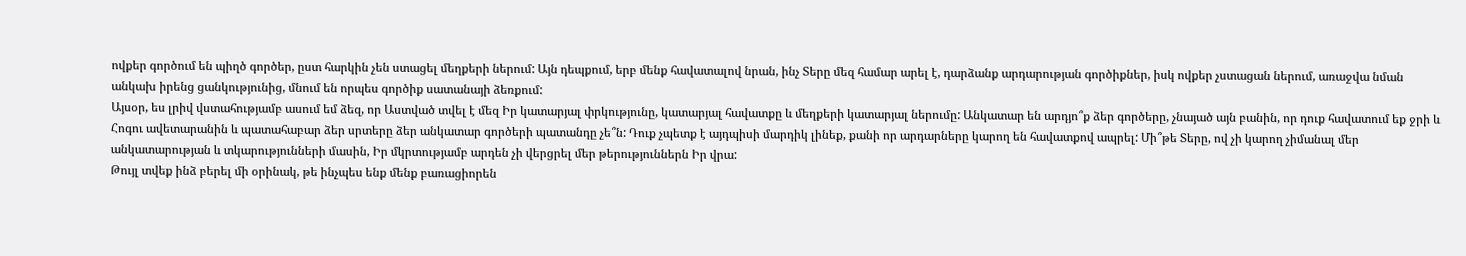ովքեր գործում են պիղծ գործեր, ըստ հարկին չեն ստացել մեղքերի ներում: Այն դեպքում, երբ մենք հավատալով նրան, ինչ Տերը մեզ համար արել է, դարձանք արդարության գործիքներ, իսկ ովքեր չստացան ներում, առաջվա նման անկախ իրենց ցանկությունից, մնում են որպես գործիք սատանայի ձեռքում:
Այսօր, ես լրիվ վստահությամբ ասում եմ ձեզ, որ Աստված տվել է մեզ Իր կատարյալ փրկությունը, կատարյալ հավատքը և մեղքերի կատարյալ ներումը: Անկատար են արդյո՞ք ձեր գործերը, չնայած այն բանին, որ դուք հավատում եք ջրի և Հոգու ավետարանին և պատահաբար ձեր սրտերը ձեր անկատար գործերի պատանդը չե՞ն: Դուք չպետք է այդպիսի մարդիկ լինեք, քանի որ արդարները կարող են հավատքով ապրել: Մի՞թե Տերը, ով չի կարող չիմանալ մեր անկատարության և տկարությունների մասին, Իր մկրտությամբ արդեն չի վերցրել մեր թերություններն Իր վրա:
Թույլ տվեք ինձ բերել մի օրինակ, թե ինչպես ենք մենք բառացիորեն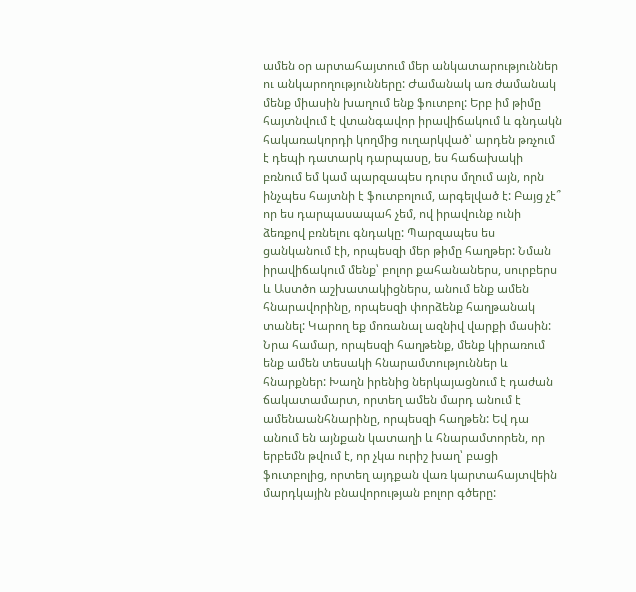ամեն օր արտահայտում մեր անկատարություններ ու անկարողությունները: Ժամանակ առ ժամանակ մենք միասին խաղում ենք ֆուտբոլ: Երբ իմ թիմը հայտնվում է վտանգավոր իրավիճակում և գնդակն հակառակորդի կողմից ուղարկված՝ արդեն թռչում է դեպի դատարկ դարպասը, ես հաճախակի բռնում եմ կամ պարզապես դուրս մղում այն, որն ինչպես հայտնի է ֆուտբոլում, արգելված է: Բայց չէ՞ որ ես դարպասապահ չեմ, ով իրավունք ունի ձեռքով բռնելու գնդակը: Պարզապես ես ցանկանում էի, որպեսզի մեր թիմը հաղթեր: Նման իրավիճակում մենք՝ բոլոր քահանաներս, սուրբերս և Աստծո աշխատակիցներս, անում ենք ամեն հնարավորինը, որպեսզի փորձենք հաղթանակ տանել: Կարող եք մոռանալ ազնիվ վարքի մասին: Նրա համար, որպեսզի հաղթենք, մենք կիրառում ենք ամեն տեսակի հնարամտություններ և հնարքներ: Խաղն իրենից ներկայացնում է դաժան ճակատամարտ, որտեղ ամեն մարդ անում է ամենաանհնարինը, որպեսզի հաղթեն: Եվ դա անում են այնքան կատաղի և հնարամտորեն, որ երբեմն թվում է, որ չկա ուրիշ խաղ՝ բացի ֆուտբոլից, որտեղ այդքան վառ կարտահայտվեին մարդկային բնավորության բոլոր գծերը: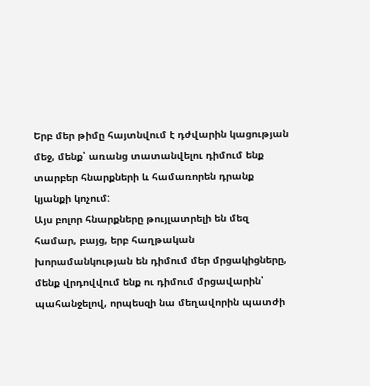Երբ մեր թիմը հայտնվում է դժվարին կացության մեջ, մենք՝ առանց տատանվելու դիմում ենք տարբեր հնարքների և համառորեն դրանք կյանքի կոչում:
Այս բոլոր հնարքները թույլատրելի են մեզ համար, բայց, երբ հաղթական խորամանկության են դիմում մեր մրցակիցները, մենք վրդովվում ենք ու դիմում մրցավարին՝ պահանջելով, որպեսզի նա մեղավորին պատժի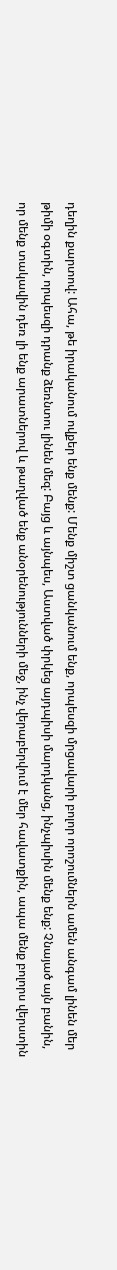դեղին քարտով: Ահա, թե իրականում ովքեր ենք մենք: Մենք միշտ ցանկանում ենք, որպեսզի մրցավարի բոլոր որոշումներն ամեն անգամ լինեն մեր թիմի օգտին, որպեսզի դրանք ձեռնտու լինեն մեզ: Բայց և այնպես, Աստված փրկեց այդպիսի մարդկանց, ինչպիսին մենք ենք: Չնայած այն բանին, որ մենք տակավին դեռ լի ենք արատներով և թաղված ենք անօրենությունների մեջ, ինչ վերաբերվում է մեր հավատքին, ապա մենք բոլորս վերստին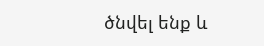ծնվել ենք և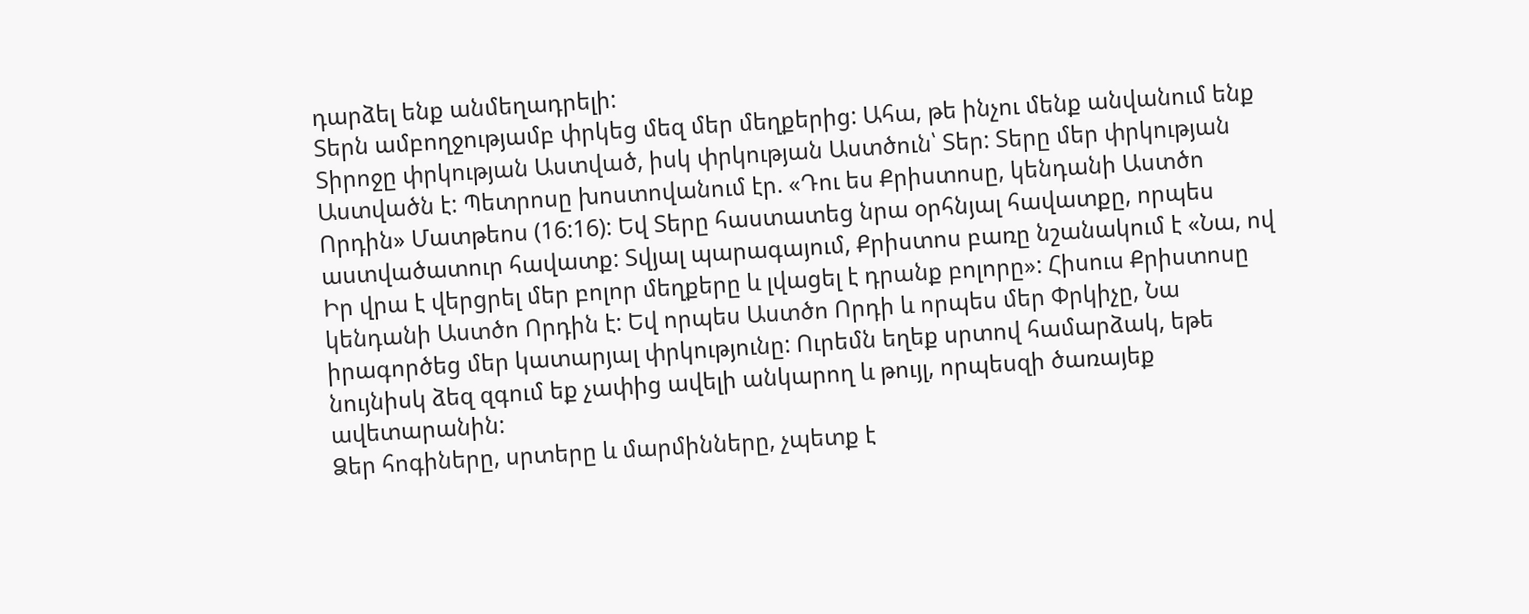դարձել ենք անմեղադրելի:
Տերն ամբողջությամբ փրկեց մեզ մեր մեղքերից: Ահա, թե ինչու մենք անվանում ենք Տիրոջը փրկության Աստված, իսկ փրկության Աստծուն՝ Տեր: Տերը մեր փրկության Աստվածն է: Պետրոսը խոստովանում էր. «Դու ես Քրիստոսը, կենդանի Աստծո Որդին» Մատթեոս (16:16): Եվ Տերը հաստատեց նրա օրհնյալ հավատքը, որպես աստվածատուր հավատք: Տվյալ պարագայում, Քրիստոս բառը նշանակում է «Նա, ով Իր վրա է վերցրել մեր բոլոր մեղքերը և լվացել է դրանք բոլորը»: Հիսուս Քրիստոսը կենդանի Աստծո Որդին է: Եվ որպես Աստծո Որդի և որպես մեր Փրկիչը, Նա իրագործեց մեր կատարյալ փրկությունը: Ուրեմն եղեք սրտով համարձակ, եթե նույնիսկ ձեզ զգում եք չափից ավելի անկարող և թույլ, որպեսզի ծառայեք ավետարանին:
Ձեր հոգիները, սրտերը և մարմինները, չպետք է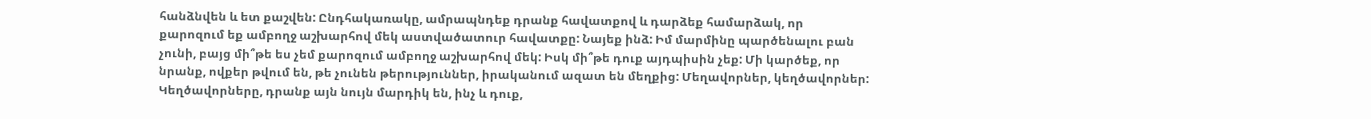հանձնվեն և ետ քաշվեն: Ընդհակառակը, ամրապնդեք դրանք հավատքով և դարձեք համարձակ, որ քարոզում եք ամբողջ աշխարհով մեկ աստվածատուր հավատքը: Նայեք ինձ: Իմ մարմինը պարծենալու բան չունի, բայց մի՞թե ես չեմ քարոզում ամբողջ աշխարհով մեկ: Իսկ մի՞թե դուք այդպիսին չեք: Մի կարծեք, որ նրանք, ովքեր թվում են, թե չունեն թերություններ, իրականում ազատ են մեղքից: Մեղավորներ, կեղծավորներ: Կեղծավորները, դրանք այն նույն մարդիկ են, ինչ և դուք,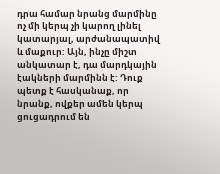դրա համար նրանց մարմինը ոչ մի կերպ չի կարող լինել կատարյալ, արժանապատիվ և մաքուր: Այն, ինչը միշտ անկատար է, դա մարդկային էակների մարմինն է: Դուք պետք է հասկանաք, որ նրանք, ովքեր ամեն կերպ ցուցադրում են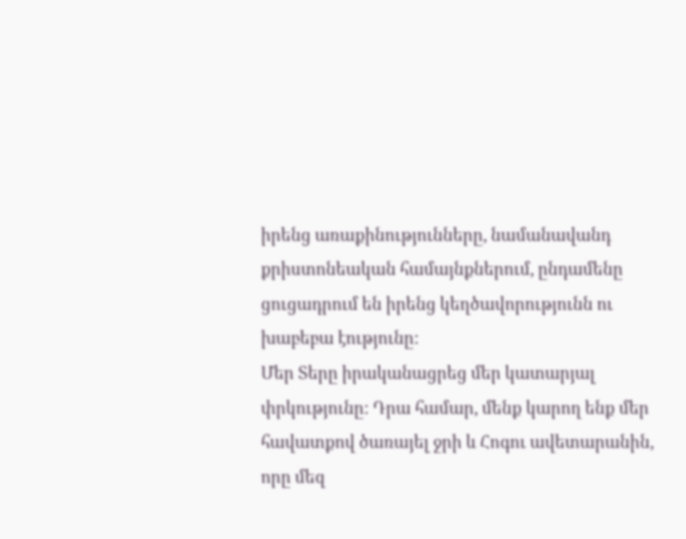իրենց առաքինությունները, նամանավանդ քրիստոնեական համայնքներում, ընդամենը ցուցադրում են իրենց կեղծավորությունն ու խաբեբա էությունը:
Մեր Տերը իրականացրեց մեր կատարյալ փրկությունը: Դրա համար, մենք կարող ենք մեր հավատքով ծառայել ջրի և Հոգու ավետարանին, որը մեզ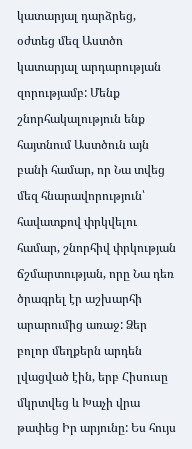կատարյալ դարձրեց, օժտեց մեզ Աստծո կատարյալ արդարության զորությամբ: Մենք շնորհակալություն ենք հայտնում Աստծուն այն բանի համար, որ Նա տվեց մեզ հնարավորություն՝ հավատքով փրկվելու համար, շնորհիվ փրկության ճշմարտության, որը Նա դեռ ծրագրել էր աշխարհի արարումից առաջ: Ձեր բոլոր մեղքերն արդեն լվացված էին, երբ Հիսուսը մկրտվեց և Խաչի վրա թափեց Իր արյունը: Ես հույս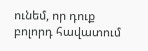ունեմ, որ դուք բոլորդ հավատում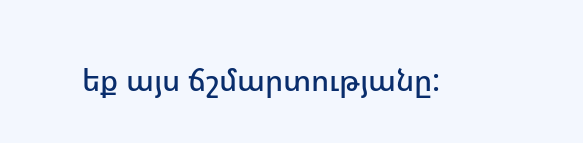եք այս ճշմարտությանը: